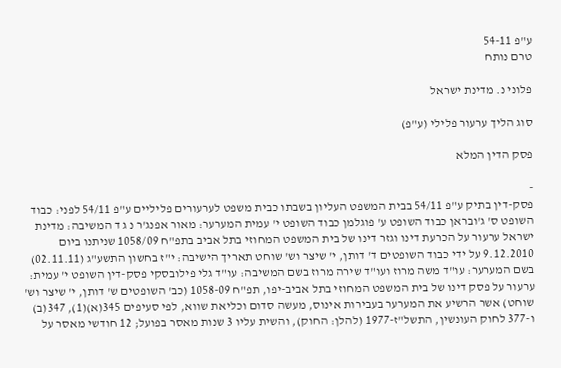ע"פ 54-11
טרם נותח

פלוני נ. מדינת ישראל

סוג הליך ערעור פלילי (ע"פ)

פסק הדין המלא

-
פסק-דין בתיק ע"פ 54/11 בבית המשפט העליון בשבתו כבית משפט לערעורים פליליים ע"פ 54/11 לפני: כבוד השופט ס' ג'ובראן כבוד השופט ע' פוגלמן כבוד השופט י' עמית המערער: מאור אפנג'ר נ ג ד המשיבה: מדינת ישראל ערעור על הכרעת דינו וגזר דינו של בית המשפט המחוזי בתל אביב בתפ"ח 1058/09 שניתנו ביום 9.12.2010 על ידי כבוד השופטים ד' דותן, י' שיצר וש' שוחט תאריך הישיבה: י"ז בחשון התשע"ג (02.11.11) בשם המערער: עו"ד משה מרוז ועו"ד שירה מרוז בשם המשיבה: עו"ד גלי פילובסקי פסק-דין השופט י' עמית: ערעור על פסק דינו של בית המשפט המחוזי בתל אביב-יפו, תפ"ח 1058-09 (כב' השופטים ש' דותן, י' שיצר וש' שוחט) אשר הרשיע את המערער בעבירות אינוס, מעשה סדום וכליאת שווא, לפי סעיפים 345(א)(1), 347(ב) ו-377 לחוק העונשין, התשל"ז-1977 (להלן: החוק), והשית עליו 3 שנות מאסר בפועל; 12 חודשי מאסר על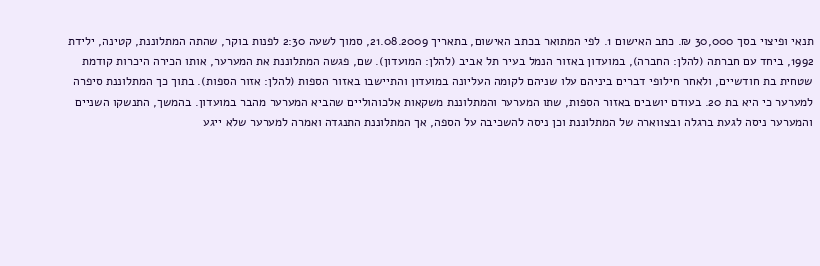תנאי ופיצוי בסך 30,000 ₪. כתב האישום 1. לפי המתואר בכתב האישום, בתאריך 21.08.2009, סמוך לשעה 2:30 לפנות בוקר, שהתה המתלוננת, קטינה, ילידת 1992, ביחד עם חברתה (להלן: החברה), במועדון באזור הנמל בעיר תל אביב (להלן: המועדון). שם, פגשה המתלוננת את המערער, אותו הכירה היכרות קודמת שטחית בת חודשיים, ולאחר חילופי דברים ביניהם עלו שניהם לקומה העליונה במועדון והתיישבו באזור הספות (להלן: אזור הספות). בתוך כך המתלוננת סיפרה למערער כי היא בת 20. בעודם יושבים באזור הספות, שתו המערער והמתלוננת משקאות אלכוהוליים שהביא המערער מהבר במועדון. בהמשך, התנשקו השניים והמערער ניסה לגעת ברגלה ובצווארה של המתלוננת וכן ניסה להשכיבה על הספה, אך המתלוננת התנגדה ואמרה למערער שלא ייגע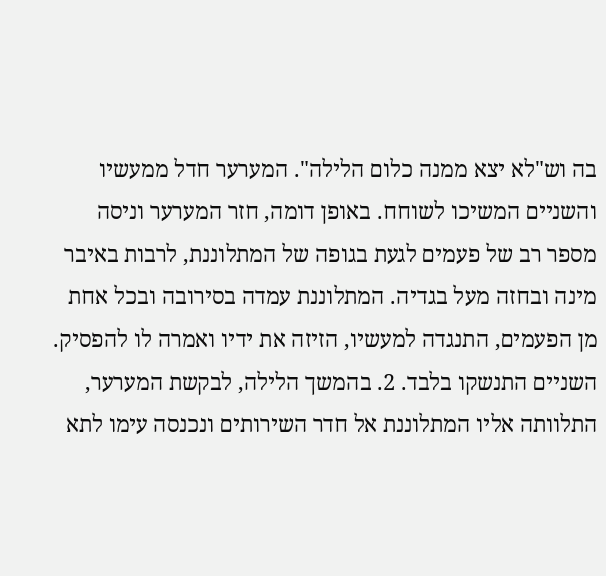בה וש"לא יצא ממנה כלום הלילה". המערער חדל ממעשיו והשניים המשיכו לשוחח. באופן דומה, חזר המערער וניסה מספר רב של פעמים לגעת בגופה של המתלוננת, לרבות באיבר מינה ובחזה מעל בגדיה. המתלוננת עמדה בסירובה ובכל אחת מן הפעמים, התנגדה למעשיו, הזיזה את ידיו ואמרה לו להפסיק. השניים התנשקו בלבד. 2. בהמשך הלילה, לבקשת המערער, התלוותה אליו המתלוננת אל חדר השירותים ונכנסה עימו לתא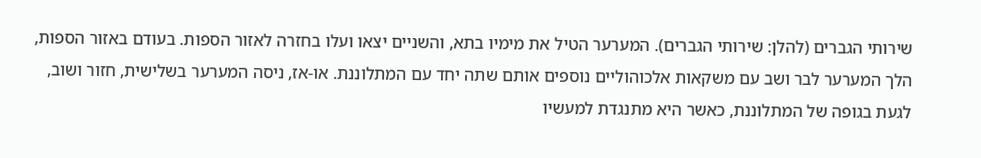שירותי הגברים (להלן: שירותי הגברים). המערער הטיל את מימיו בתא, והשניים יצאו ועלו בחזרה לאזור הספות. בעודם באזור הספות, הלך המערער לבר ושב עם משקאות אלכוהוליים נוספים אותם שתה יחד עם המתלוננת. או-אז, ניסה המערער בשלישית, חזור ושוב, לגעת בגופה של המתלוננת, כאשר היא מתנגדת למעשיו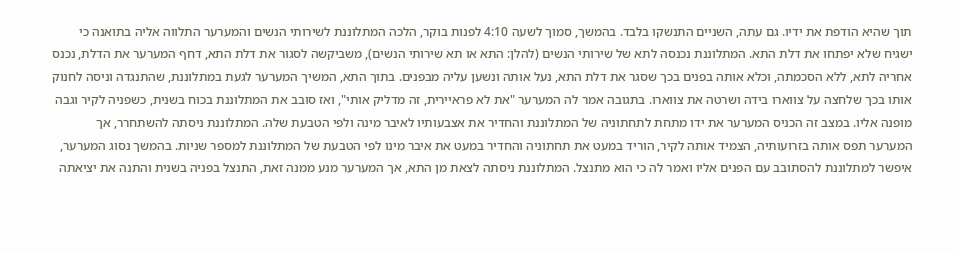תוך שהיא הודפת את ידיו. גם עתה, השניים התנשקו בלבד. בהמשך, סמוך לשעה 4:10 לפנות בוקר, הלכה המתלוננת לשירותי הנשים והמערער התלווה אליה בתואנה כי ישגיח שלא יפתחו את דלת התא. המתלוננת נכנסה לתא של שירותי הנשים (להלן: התא או תא שירותי הנשים), משביקשה לסגור את דלת התא, דחף המערער את הדלת, נכנס אחריה לתא, ללא הסכמתה, וכלא אותה בפנים בכך שסגר את דלת התא, נעל אותה ונשען עליה מבפנים. בתוך התא, המשיך המערער לגעת במתלוננת, שהתנגדה וניסה לחנוק אותו בכך שלחצה על צווארו בידה ושרטה את צווארו. בתגובה אמר לה המערער "את לא פראיירית, זה מדליק אותי", ואז סובב את המתלוננת בכוח בשנית, כשפניה לקיר וגבה מופנה אליו. במצב זה הכניס המערער את ידו מתחת לתחתוניה של המתלוננת והחדיר את אצבעותיו לאיבר מינה ולפי הטבעת שלה. המתלוננת ניסתה להשתחרר, אך המערער תפס אותה בזרועותיה, הצמיד אותה לקיר, הוריד במעט את תחתוניה והחדיר במעט את איבר מינו לפי הטבעת של המתלוננת למספר שניות. בהמשך נסוג המערער, איפשר למתלוננת להסתובב עם הפנים אליו ואמר לה כי הוא מתנצל. המתלוננת ניסתה לצאת מן התא, אך המערער מנע ממנה זאת, התנצל בפניה בשנית והתנה את יציאתה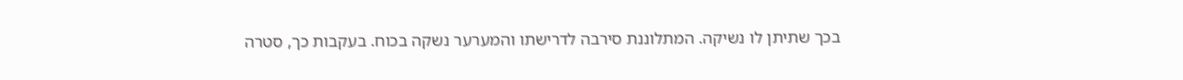בכך שתיתן לו נשיקה. המתלוננת סירבה לדרישתו והמערער נשקה בכוח. בעקבות כך, סטרה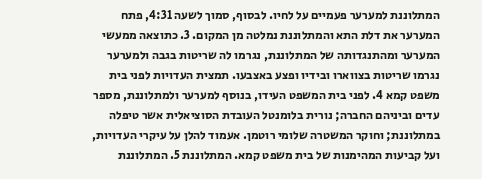המתלוננת למערער פעמיים על לחיו. לבסוף, סמוך לשעה 4:31, פתח המערער את דלת התא והמתלוננת נמלטה מן המקום. 3. כתוצאה ממעשי המערער ומהתנגדותה של המתלוננת, נגרמו לה שריטות בגבה ולמערער נגרמו שריטות בצווארו ובידיו ופצע באצבעו. תמצית העדויות לפני בית משפט קמא 4. לפני בית המשפט העידו, בנוסף למערער ולמתלוננת, מספר עדים וביניהם החברה; נורית בלומנטל העובדת הסוציאלית אשר טיפלה במתלוננת; וחוקר המשטרה שלומי רוטמן. אעמוד להלן על עיקרי העדויות, ועל קביעות המהימנות של בית משפט קמא. המתלוננת 5. המתלוננת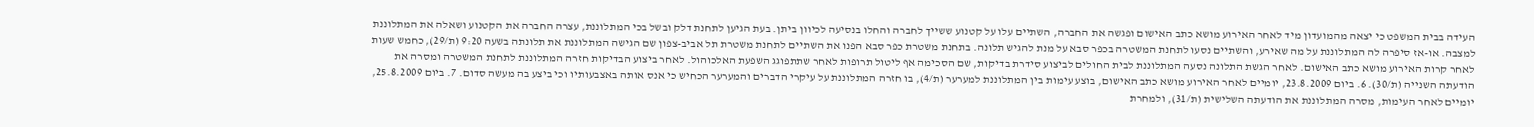העידה בבית המשפט כי יצאה מהמועדון מיד לאחר האירוע מושא כתב האישום ופגשה את החברה, השתיים עלו על קטנוע ששייך לחברה והחלו בנסיעה לכיוון ביתן. בעת הגיען לתחנת דלק ובשל בכי המתלוננת, עצרה החברה את הקטנוע ושאלה את המתלוננת למצבה. או-אז סיפרה לה המתלוננת על מה שאירע, והשתיים נסעו לתחנת המשטרה בכפר סבא על מנת להגיש תלונה. בתחנת משטרת כפר סבא הפנו את השתיים לתחנת משטרת תל אביב-צפון שם הגישה המתלוננת את תלונתה בשעה 9:20 (ת/29), כחמש שעות לאחר קרות האירוע מושא כתב האישום. לאחר הגשת התלונה נסעה המתלוננת לבית החולים לביצוע סידרת בדיקות, שם הסכימה אף ליטול תרופות לאחר שתתפוגג השפעת האלכוהול. לאחר ביצוע הבדיקות חזרה המתלוננת לתחנת המשטרה ומסרה את הודעתה השנייה (ת/30). 6. ביום 23.8.2009, יומיים לאחר האירוע מושא כתב האישום, בוצע עימות בין המתלוננת למערער (ת/4), בו חזרה המתלוננת על עיקרי הדברים והמערער הכחיש כי אנס אותה באצבעותיו וכי ביצע בה מעשה סדום. 7. ביום 25.8.2009, יומיים לאחר העימות, מסרה המתלוננת את הודעתה השלישית (ת/31), ולמחרת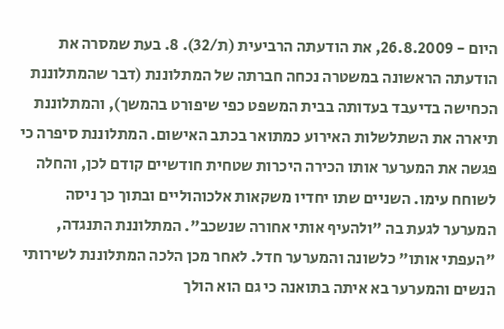היום - 26.8.2009, את הודעתה הרביעית (ת/32). 8. בעת שמסרה את הודעתה הראשונה במשטרה נכחה חברתה של המתלוננת (דבר שהמתלוננת הכחישה בדיעבד בעדותה בבית המשפט כפי שיפורט בהמשך), והמתלוננת תיארה את השתלשלות האירוע כמתואר בכתב האישום. המתלוננת סיפרה כי פגשה את המערער אותו הכירה היכרות שטחית חודשיים קודם לכן, והחלה לשוחח עימו. השניים שתו יחדיו משקאות אלכוהוליים ובתוך כך ניסה המערער לגעת בה "ולהעיף אותי אחורה שנשכב". המתלוננת התנגדה, "העפתי אותו" כלשונה והמערער חדל. לאחר מכן הלכה המתלוננת לשירותי הנשים והמערער בא איתה בתואנה כי גם הוא הולך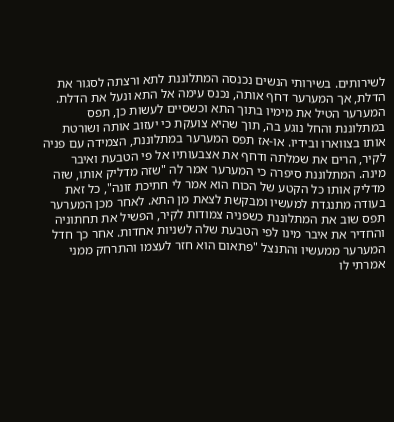לשירותים. בשירותי הנשים נכנסה המתלוננת לתא ורצתה לסגור את הדלת, אך המערער דחף אותה, נכנס עימה אל התא ונעל את הדלת. המערער הטיל את מימיו בתוך התא וכשסיים לעשות כן, תפס במתלוננת והחל נוגע בה, תוך שהיא צועקת כי יעזוב אותה ושורטת אותו בצווארו ובידיו. או-אז תפס המערער במתלוננת, הצמידה עם פניה לקיר, הרים את שמלתה ודחף את אצבעותיו אל פי הטבעת ואיבר מינה. המתלוננת סיפרה כי המערער אמר לה "שזה מדליק אותו, שזה מדליק אותו כל הקטע של הכוח הוא אמר לי חתיכת זונה", כל זאת בעודה מתנגדת למעשיו ומבקשת לצאת מן התא. לאחר מכן המערער תפס שוב את המתלוננת כשפניה צמודות לקיר, הפשיל את תחתוניה והחדיר את איבר מינו לפי הטבעת שלה לשניות אחדות. אחר כך חדל המערער ממעשיו והתנצל "פתאום הוא חזר לעצמו והתרחק ממני אמרתי לו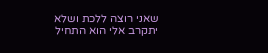שאני רוצה ללכת ושלא יתקרב אלי הוא התחיל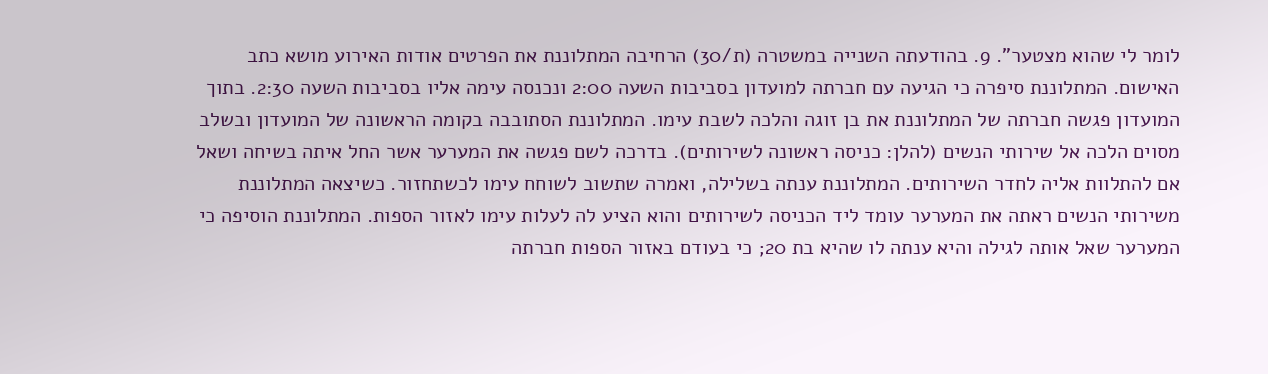לומר לי שהוא מצטער". 9. בהודעתה השנייה במשטרה (ת/30) הרחיבה המתלוננת את הפרטים אודות האירוע מושא כתב האישום. המתלוננת סיפרה כי הגיעה עם חברתה למועדון בסביבות השעה 2:00 ונכנסה עימה אליו בסביבות השעה 2:30. בתוך המועדון פגשה חברתה של המתלוננת את בן זוגה והלכה לשבת עימו. המתלוננת הסתובבה בקומה הראשונה של המועדון ובשלב מסוים הלכה אל שירותי הנשים (להלן: כניסה ראשונה לשירותים). בדרכה לשם פגשה את המערער אשר החל איתה בשיחה ושאל אם להתלוות אליה לחדר השירותים. המתלוננת ענתה בשלילה, ואמרה שתשוב לשוחח עימו לכשתחזור. כשיצאה המתלוננת משירותי הנשים ראתה את המערער עומד ליד הכניסה לשירותים והוא הציע לה לעלות עימו לאזור הספות. המתלוננת הוסיפה כי המערער שאל אותה לגילה והיא ענתה לו שהיא בת 20; כי בעודם באזור הספות חברתה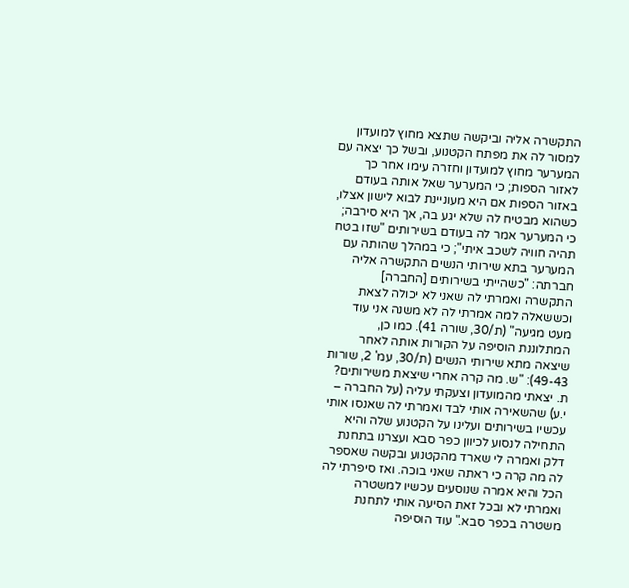התקשרה אליה וביקשה שתצא מחוץ למועדון למסור לה את מפתח הקטנוע, ובשל כך יצאה עם המערער מחוץ למועדון וחזרה עימו אחר כך לאזור הספות; כי המערער שאל אותה בעודם באזור הספות אם היא מעוניינת לבוא לישון אצלו, כשהוא מבטיח לה שלא יגע בה, אך היא סירבה; כי המערער אמר לה בעודם בשירותים "שזו בטח תהיה חוויה לשכב איתי"; כי במהלך שהותה עם המערער בתא שירותי הנשים התקשרה אליה חברתה: "כשהייתי בשירותים [החברה] התקשרה ואמרתי לה שאני לא יכולה לצאת וכששאלה למה אמרתי לה לא משנה אני עוד מעט מגיעה" (ת/30, שורה 41). כמו כן, המתלוננת הוסיפה על הקורות אותה לאחר שיצאה מתא שירותי הנשים (ת/30, עמ' 2, שורות 49-43): "ש. מה קרה אחרי שיצאת משירותים? ת. יצאתי מהמועדון וצעקתי עליה (על החברה – י.ע) שהשאירה אותי לבד ואמרתי לה שאנסו אותי עכשיו בשירותים ועלינו על הקטנוע שלה והיא התחילה לנסוע לכיוון כפר סבא ועצרנו בתחנת דלק ואמרה לי שארד מהקטנוע ובקשה שאספר לה מה קרה כי ראתה שאני בוכה. ואז סיפרתי לה הכל והיא אמרה שנוסעים עכשיו למשטרה ואמרתי לא ובכל זאת הסיעה אותי לתחנת משטרה בכפר סבא." עוד הוסיפה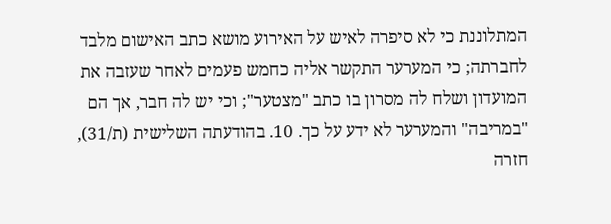המתלוננת כי לא סיפרה לאיש על האירוע מושא כתב האישום מלבד לחברתה; כי המערער התקשר אליה כחמש פעמים לאחר שעזבה את המועדון ושלח לה מסרון בו כתב "מצטער"; וכי יש לה חבר, אך הם "במריבה" והמערער לא ידע על כך. 10. בהודעתה השלישית (ת/31), חזרה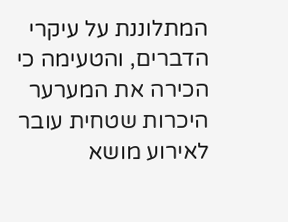המתלוננת על עיקרי הדברים, והטעימה כי הכירה את המערער היכרות שטחית עובר לאירוע מושא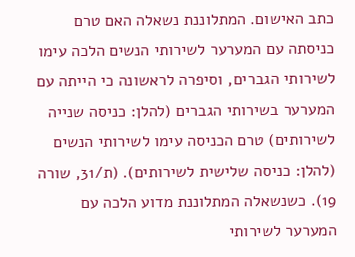כתב האישום. המתלוננת נשאלה האם טרם כניסתה עם המערער לשירותי הנשים הלכה עימו לשירותי הגברים, וסיפרה לראשונה כי הייתה עם המערער בשירותי הגברים (להלן: כניסה שנייה לשירותים) טרם הכניסה עימו לשירותי הנשים (להלן: כניסה שלישית לשירותים). (ת/31, שורה 19). כשנשאלה המתלוננת מדוע הלכה עם המערער לשירותי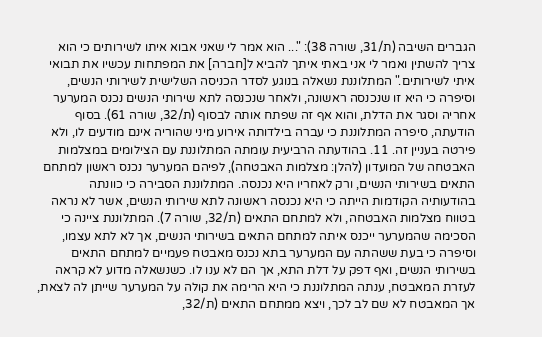הגברים השיבה (ת/31, שורה 38): "... הוא אמר לי שאני אבוא איתו לשירותים כי הוא צריך להשתין ואמר לי אני באתי איתך להביא ל[חברה] את המפתחות עכשיו את תבואי איתי לשירותים." המתלוננת נשאלה בנוגע לסדר הכניסה השלישית לשירותי הנשים, וסיפרה כי היא זו שנכנסה ראשונה, ולאחר שנכנסה לתא שירותי הנשים נכנס המערער אחריה וסגר את הדלת, והוא אף זה שפתח אותה לבסוף (ת/32, שורה 61). בסוף הודעתה, סיפרה המתלוננת כי עברה בילדותה אירוע מיני שהוריה אינם מודעים לו, ולא פירטה בעניין זה. 11. בהודעתה הרביעית עומתה המתלוננת עם הצילומים במצלמות האבטחה של המועדון (להלן: מצלמות האבטחה), לפיהם המערער נכנס ראשון למתחם התאים בשירותי הנשים, ורק לאחריו היא נכנסה. המתלוננת הסבירה כי כוונתה בהודעותיה הקודמות הייתה כי היא נכנסה ראשונה לתא שירותי הנשים, אשר לא נראה בטווח מצלמות האבטחה, ולא למתחם התאים (ת/32, שורה 7). המתלוננת ציינה כי הסכימה שהמערער ייכנס איתה למתחם התאים בשירותי הנשים, אך לא לתא עצמו, וסיפרה כי בעת ששהתה עם המערער בתא נכנס מאבטח פעמיים למתחם התאים בשירותי הנשים, ואף דפק על דלת התא, אך הם לא ענו לו. כשנשאלה מדוע לא קראה לעזרת המאבטח, ענתה המתלוננת כי היא הרימה את קולה על המערער שייתן לה לצאת, אך המאבטח לא שם לב לכך, ויצא ממתחם התאים (ת/32,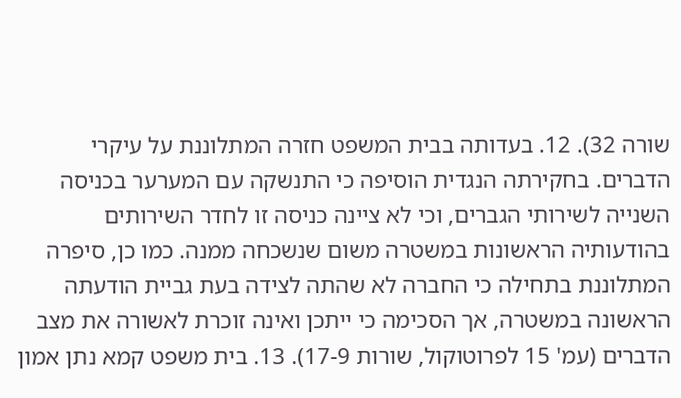שורה 32). 12. בעדותה בבית המשפט חזרה המתלוננת על עיקרי הדברים. בחקירתה הנגדית הוסיפה כי התנשקה עם המערער בכניסה השנייה לשירותי הגברים, וכי לא ציינה כניסה זו לחדר השירותים בהודעותיה הראשונות במשטרה משום שנשכחה ממנה. כמו כן, סיפרה המתלוננת בתחילה כי החברה לא שהתה לצידה בעת גביית הודעתה הראשונה במשטרה, אך הסכימה כי ייתכן ואינה זוכרת לאשורה את מצב הדברים (עמ' 15 לפרוטוקול, שורות 17-9). 13. בית משפט קמא נתן אמון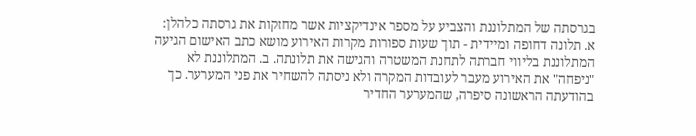בגרסתה של המתלוננת והצביע על מספר אינדיקציות אשר מחזקות את גרסתה כלהלן: א. תלונה דחופה ומיידית - תוך שעות ספורות מקרות האירוע מושא כתב האישום הגיעה המתלוננת בליווי חברתה לתחנת המשטרה והגישה את תלונתה. ב. המתלוננת לא "ניפחה" את האירוע מעבר לעובדות המקרה ולא ניסתה להשחיר את פני המערער. כך בהודעתה הראשונה סיפרה, שהמערער החדיר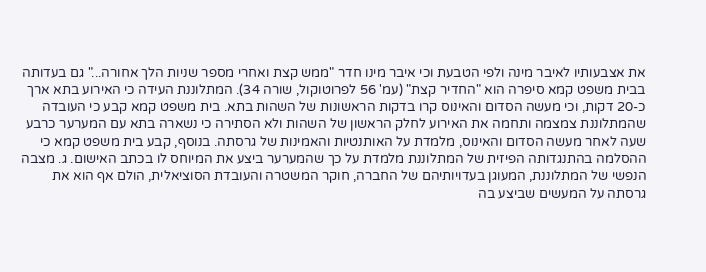את אצבעותיו לאיבר מינה ולפי הטבעת וכי איבר מינו חדר "ממש קצת ואחרי מספר שניות הלך אחורה..." גם בעדותה בבית משפט קמא סיפרה הוא "החדיר קצת" (עמ' 56 לפרוטוקול, שורה 34). המתלוננת העידה כי האירוע בתא ארך כ-20 דקות, וכי מעשה הסדום והאינוס קרו בדקות הראשונות של השהות בתא. בית משפט קמא קבע כי העובדה שהמתלוננת צמצמה ותחמה את האירוע לחלק הראשון של השהות ולא הסתירה כי נשארה בתא עם המערער כרבע שעה לאחר מעשה הסדום והאינוס, מלמדת על האותנטיות והאמינות של גרסתה. בנוסף, קבע בית משפט קמא כי ההסלמה בהתנגדותה הפיזית של המתלוננת מלמדת על כך שהמערער ביצע את המיוחס לו בכתב האישום. ג. מצבה הנפשי של המתלוננת, המעוגן בעדויותיהם של החברה, חוקר המשטרה והעובדת הסוציאלית, הולם אף הוא את גרסתה על המעשים שביצע בה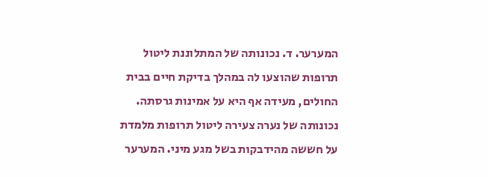המערער. ד. נכונותה של המתלוננת ליטול תרופות שהוצעו לה במהלך בדיקת חיים בבית החולים, מעידה אף היא על אמינות גרסתה. נכונותה של נערה צעירה ליטול תרופות מלמדת על חששה מהידבקות בשל מגע מיני. המערער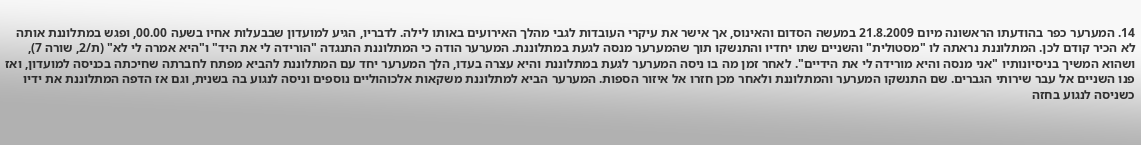14. המערער כפר בהודעתו הראשונה מיום 21.8.2009 במעשה הסדום והאינוס, אך אישר את עיקרי העובדות לגבי מהלך האירועים באותו לילה. לדבריו, הגיע למועדון שבבעלות אחיו בשעה 00.00, ופגש במתלוננת אותה לא הכיר קודם לכן. המתלוננת נראתה לו "מסטולית" והשניים שתו יחדיו והתנשקו תוך שהמערער מנסה לגעת במתלוננת. המערער הודה כי המתלוננת התנגדה "הורידה לי את היד" ו"היא אמרה לי לא" (ת/2, שורה 7), ושהוא המשיך בניסיונותיו "אני מנסה והיא מורידה לי את הידיים". לאחר זמן מה בו ניסה המערער לגעת במתלוננת והיא עצרה בעדו, הלך המערער יחד עם המתלוננת להביא מפתח לחברתה שחיכתה בכניסה למועדון, ואז פנו השניים אל עבר שירותי הגברים. שם התנשקו המערער והמתלוננת ולאחר מכן חזרו אל איזור הספות. המערער הביא למתלוננת משקאות אלכוהוליים נוספים וניסה לנגוע בה בשנית, וגם אז הדפה המתלוננת את ידיו כשניסה לנגוע בחזה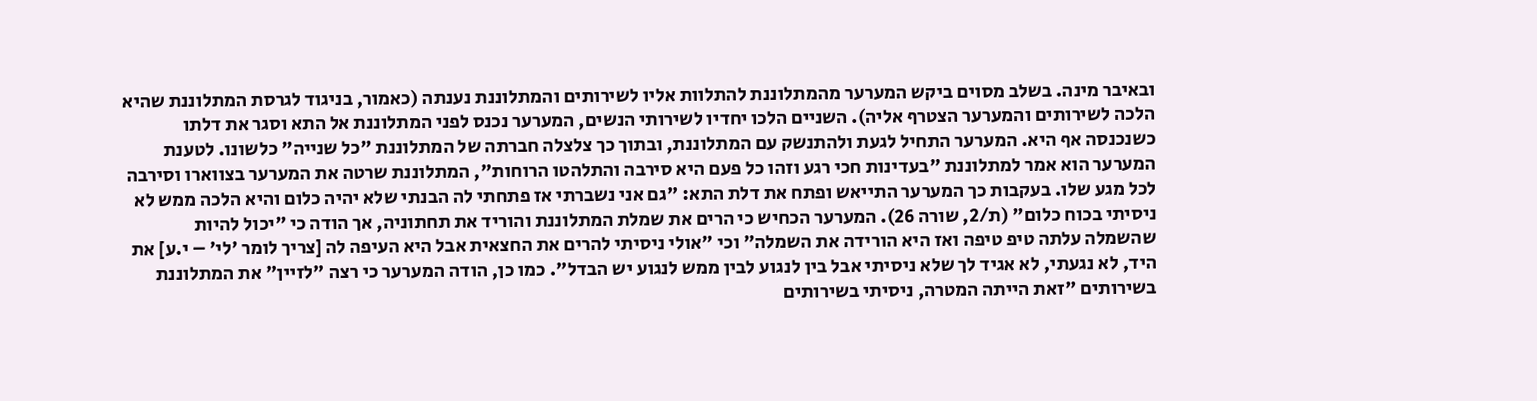ובאיבר מינה. בשלב מסוים ביקש המערער מהמתלוננת להתלוות אליו לשירותים והמתלוננת נענתה (כאמור, בניגוד לגרסת המתלוננת שהיא הלכה לשירותים והמערער הצטרף אליה). השניים הלכו יחדיו לשירותי הנשים, המערער נכנס לפני המתלוננת אל התא וסגר את דלתו כשנכנסה אף היא. המערער התחיל לגעת ולהתנשק עם המתלוננת, ובתוך כך צלצלה חברתה של המתלוננת "כל שנייה" כלשונו. לטענת המערער הוא אמר למתלוננת "בעדינות חכי רגע וזהו כל פעם היא סירבה והתלהטו הרוחות", המתלוננת שרטה את המערער בצווארו וסירבה לכל מגע שלו. בעקבות כך המערער התייאש ופתח את דלת התא: "גם אני נשברתי אז פתחתי לה הבנתי שלא יהיה כלום והיא הלכה ממש לא ניסיתי בכוח כלום" (ת/2, שורה 26). המערער הכחיש כי הרים את שמלת המתלוננת והוריד את תחתוניה, אך הודה כי "יכול להיות שהשמלה עלתה טיפ טיפה ואז היא הורידה את השמלה" וכי "אולי ניסיתי להרים את החצאית אבל היא העיפה לה [צריך לומר 'לי' – י.ע] את היד, לא נגעתי, לא אגיד לך שלא ניסיתי אבל בין לנגוע לבין ממש לנגוע יש הבדל". כמו כן, הודה המערער כי רצה "לזיין" את המתלוננת בשירותים "זאת הייתה המטרה, ניסיתי בשירותים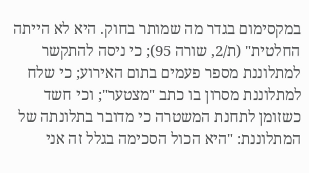במקסימום בגדר מה שמותר בחוק. היא לא הייתה החלטית" (ת/2, שורה 95); כי ניסה להתקשר למתלוננת מספר פעמים בתום האירוע; כי שלח למתלוננת מסרון בו כתב "מצטער"; וכי חשד כשזומן לתחנת המשטרה כי מדובר בתלונתה של המתלוננת: "היא הכול הסכימה בגלל זה אני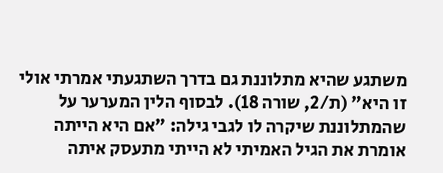משתגע שהיא מתלוננת גם בדרך השתגעתי אמרתי אולי זו היא" (ת/2, שורה 18). לבסוף הלין המערער על שהמתלוננת שיקרה לו לגבי גילה: "אם היא הייתה אומרת את הגיל האמיתי לא הייתי מתעסק איתה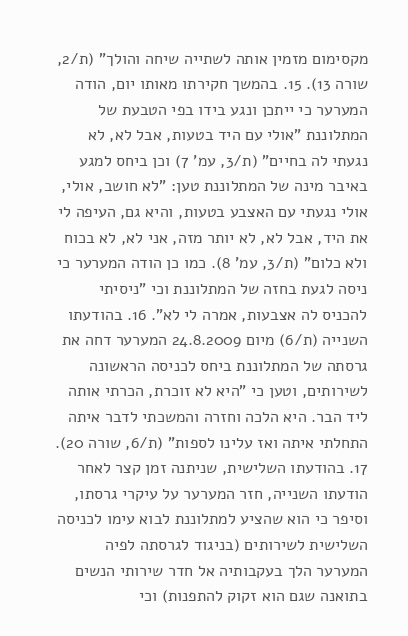מקסימום מזמין אותה לשתייה שיחה והולך" (ת/2, שורה 13). 15. בהמשך חקירתו מאותו יום, הודה המערער כי ייתכן ונגע בידו בפי הטבעת של המתלוננת "אולי עם היד בטעות, אבל לא, לא נגעתי לה בחיים" (ת/3, עמ' 7) וכן ביחס למגע באיבר מינה של המתלוננת טען: "לא חושב, אולי, אולי נגעתי עם האצבע בטעות, והיא גם, העיפה לי את היד, אבל לא, לא יותר מזה, אני לא, לא בכוח ולא כלום" (ת/3, עמ' 8). כמו כן הודה המערער כי ניסה לגעת בחזה של המתלוננת וכי "ניסיתי להכניס לה אצבעות, אמרה לי לא". 16. בהודעתו השנייה (ת/6) מיום 24.8.2009 המערער דחה את גרסתה של המתלוננת ביחס לכניסה הראשונה לשירותים, וטען כי "היא לא זוכרת, הכרתי אותה ליד הבר. היא הלכה וחזרה והמשכתי לדבר איתה התחלתי איתה ואז עלינו לספות" (ת/6, שורה 20). 17. בהודעתו השלישית, שניתנה זמן קצר לאחר הודעתו השנייה, חזר המערער על עיקרי גרסתו, וסיפר כי הוא שהציע למתלוננת לבוא עימו לכניסה השלישית לשירותים (בניגוד לגרסתה לפיה המערער הלך בעקבותיה אל חדר שירותי הנשים בתואנה שגם הוא זקוק להתפנות) וכי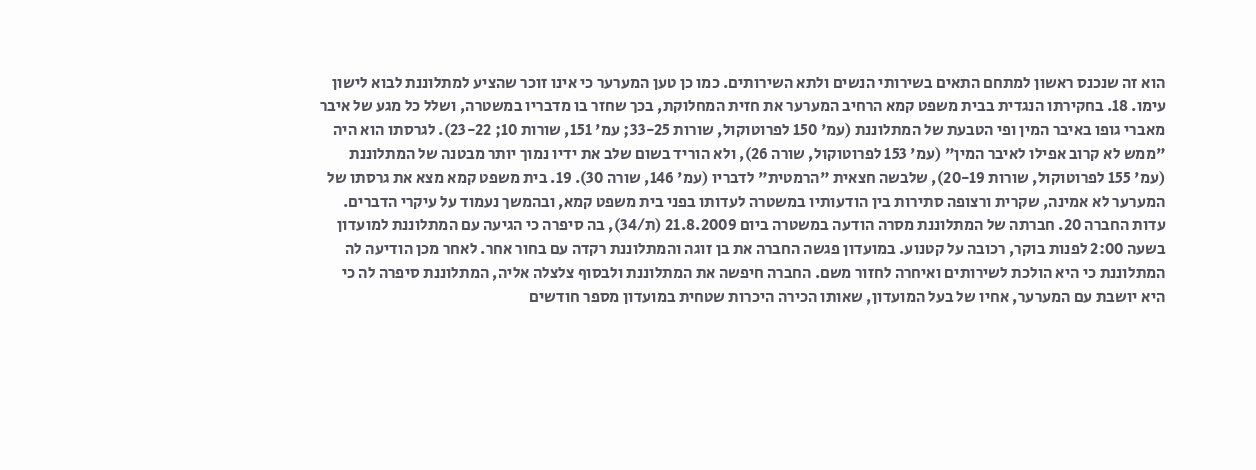הוא זה שנכנס ראשון למתחם התאים בשירותי הנשים ולתא השירותים. כמו כן טען המערער כי אינו זוכר שהציע למתלוננת לבוא לישון עימו. 18. בחקירתו הנגדית בבית משפט קמא הרחיב המערער את חזית המחלוקת, בכך שחזר בו מדבריו במשטרה, ושלל כל מגע של איבר מאברי גופו באיבר המין ופי הטבעת של המתלוננת (עמ' 150 לפרוטוקול, שורות 33-25; עמ' 151, שורות 10; 23-22). לגרסתו הוא היה "ממש לא קרוב אפילו לאיבר המין" (עמ' 153 לפרוטוקול, שורה 26), ולא הוריד בשום שלב את ידיו נמוך יותר מבטנה של המתלוננת (עמ' 155 לפרוטוקול, שורות 20-19), שלבשה חצאית "הרמטית" לדבריו (עמ' 146, שורה 30). 19. בית משפט קמא מצא את גרסתו של המערער לא אמינה, שקרית ורצופה סתירות בין הודעותיו במשטרה לעדותו בפני בית משפט קמא, ובהמשך נעמוד על עיקרי הדברים. עדות החברה 20. חברתה של המתלוננת מסרה הודעה במשטרה ביום 21.8.2009 (ת/34), בה סיפרה כי הגיעה עם המתלוננת למועדון בשעה 2:00 לפנות בוקר, רכובה על קטנוע. במועדון פגשה החברה את בן זוגה והמתלוננת רקדה עם בחור אחר. לאחר מכן הודיעה לה המתלוננת כי היא הולכת לשירותים ואיחרה לחזור משם. החברה חיפשה את המתלוננת ולבסוף צלצלה אליה, המתלוננת סיפרה לה כי היא יושבת עם המערער, אחיו של בעל המועדון, שאותו הכירה היכרות שטחית במועדון מספר חודשים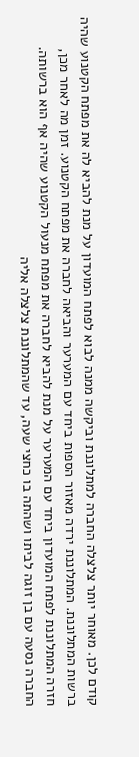קודם לכן. מאוחר יותר צלצלה החברה למתלוננת וביקשה ממנה לבוא לפתח המועדון על מנת להביא לה את מפתח הקטנוע שהיה ברשות המתלוננת. המתלוננת ירדה מאזור הספות ביחד עם המערער והביאה לחברה את מפתח הקטנוע. זמן מה לאחר מכן, חזרה המתלוננת לפתח המועדון ביחד עם המערער על מנת להביא לחברה את מפתח מנעול הקטנוע שהיה אף הוא ברשותה. החברה נסעה עם בן זוגה לביתו ושהתה בו כחצי שעה, עד שהמתלוננת צלצלה אליה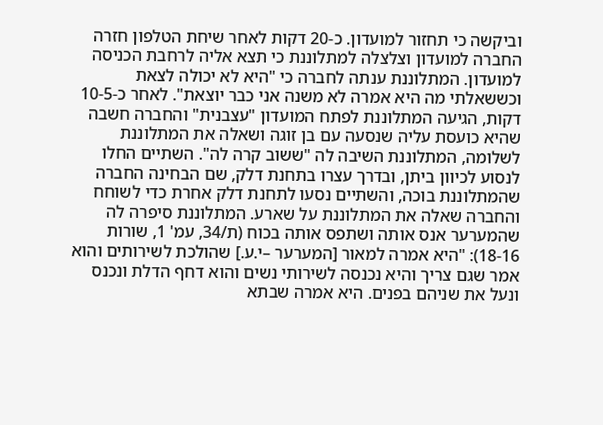וביקשה כי תחזור למועדון. כ-20 דקות לאחר שיחת הטלפון חזרה החברה למועדון וצלצלה למתלוננת כי תצא אליה לרחבת הכניסה למועדון. המתלוננת ענתה לחברה כי "היא לא יכולה לצאת וכששאלתי מה היא אמרה לא משנה אני כבר יוצאת". לאחר כ-10-5 דקות, הגיעה המתלוננת לפתח המועדון "עצבנית" והחברה חשבה שהיא כועסת עליה שנסעה עם בן זוגה ושאלה את המתלוננת לשלומה, המתלוננת השיבה לה "ששוב קרה לה". השתיים החלו לנסוע לכיוון ביתן, ובדרך עצרו בתחנת דלק, שם הבחינה החברה שהמתלוננת בוכה, והשתיים נסעו לתחנת דלק אחרת כדי לשוחח והחברה שאלה את המתלוננת על שארע. המתלוננת סיפרה לה שהמערער אנס אותה ושתפס אותה בכוח (ת/34, עמ' 1, שורות 18-16): "היא אמרה למאור [המערער –י.ע.] שהולכת לשירותים והוא אמר שגם צריך והיא נכנסה לשירותי נשים והוא דחף הדלת ונכנס ונעל את שניהם בפנים. היא אמרה שבתא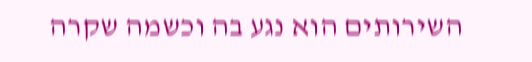השירותים הוא נגע בה וכשמה שקרה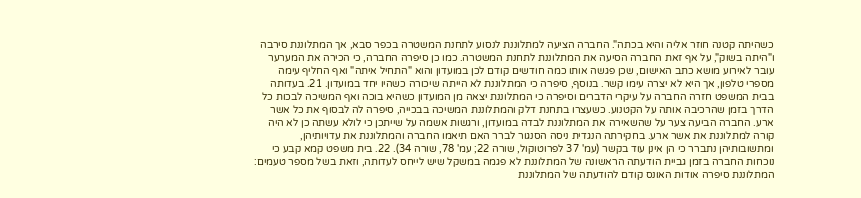כשהיתה קטנה חוזר אליה והיא בכתה". החברה הציעה למתלוננת לנסוע לתחנת המשטרה בכפר סבא, אך המתלוננת סירבה ו"היתה בשוק", על אף זאת החברה הסיעה את המתלוננת לתחנת המשטרה. כמו כן סיפרה החברה, כי הכירה את המערער עובר לאירוע מושא כתב האישום, שכן פגשה אותו כמה חודשים קודם לכן במועדון והוא "התחיל איתה" ואף החליף עימה מספרי טלפון, אך היא לא יצרה עימו קשר. בנוסף, סיפרה כי המתלוננת לא הייתה שיכורה כשהיו יחד במועדון. 21. בעדותה בבית המשפט חזרה החברה על עיקרי הדברים וסיפרה כי המתלוננת יצאה מן המועדון כשהיא בוכה ואף המשיכה לבכות כל הדרך בזמן שהרכיבה אותה על הקטנוע. כשעצרו בתחנת דלק והמתלוננת המשיכה בבכייה, סיפרה לה לבסוף את כל אשר ארע. החברה הביעה צער על שהשאירה את המתלוננת לבדה במועדון, ורגשות אשמה על שייתכן כי לולא עשתה כן לא היה קורה למתלוננת את אשר ארע. בחקירתה הנגדית ניסה הסנגור לברר האם תיאמו החברה והמתלוננת את עדויותיהן, ומתשובותיהן נתברר כי הן אינן עוד בקשר (עמ' 37 לפרוטוקול, שורה 22; עמ' 78, שורה 34). 22. בית משפט קמא קבע כי נוכחות החברה בזמן גביית הודעתה הראשונה של המתלוננת לא פגמה במשקל שיש לייחס לעדותה, וזאת בשל מספר טעמים: המתלוננת סיפרה אודות האונס קודם להודעתה של המתלוננת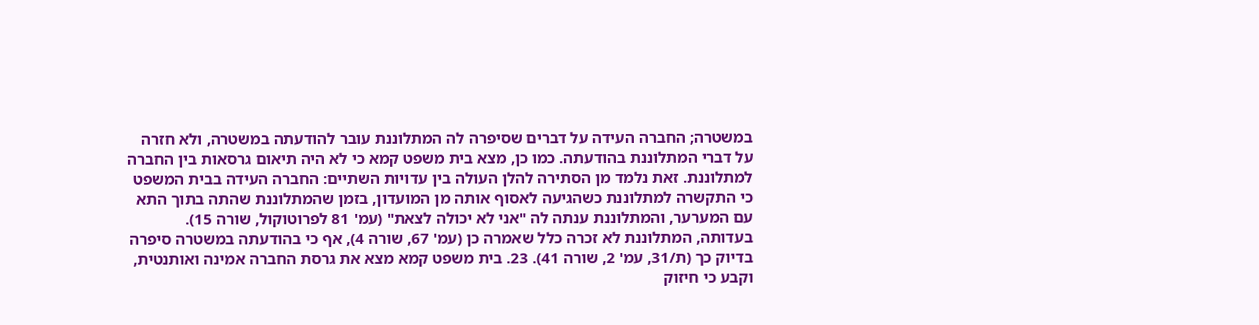במשטרה; החברה העידה על דברים שסיפרה לה המתלוננת עובר להודעתה במשטרה, ולא חזרה על דברי המתלוננת בהודעתה. כמו כן, מצא בית משפט קמא כי לא היה תיאום גרסאות בין החברה למתלוננת. זאת נלמד מן הסתירה להלן העולה בין עדויות השתיים: החברה העידה בבית המשפט כי התקשרה למתלוננת כשהגיעה לאסוף אותה מן המועדון, בזמן שהמתלוננת שהתה בתוך התא עם המערער, והמתלוננת ענתה לה "אני לא יכולה לצאת" (עמ' 81 לפרוטוקול, שורה 15). בעדותה, המתלוננת לא זכרה כלל שאמרה כן (עמ' 67, שורה 4), אף כי בהודעתה במשטרה סיפרה בדיוק כך (ת/31, עמ' 2, שורה 41). 23. בית משפט קמא מצא את גרסת החברה אמינה ואותנטית, וקבע כי חיזוק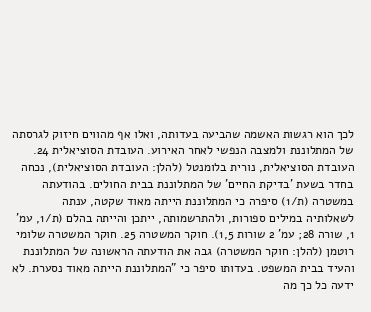לכך הוא רגשות האשמה שהביעה בעדותה, ואלו אף מהווים חיזוק לגרסתה של המתלוננת ולמצבה הנפשי לאחר האירוע. העובדת הסוציאלית 24. העובדת הסוציאלית, נורית בלומנטל (להלן: העובדת הסוציאלית), נכחה בחדר בשעת 'בדיקת החיים' של המתלוננת בבית החולים. בהודעתה במשטרה (ת/1) סיפרה כי המתלוננת הייתה מאוד שקטה, ענתה לשאלותיה במילים ספורות, ולהתרשמותה, ייתכן והייתה בהלם (ת/1, עמ' 1, שורה 28; עמ' 2 שורות 1,5). חוקר המשטרה 25. חוקר המשטרה שלומי רוטמן (להלן: חוקר המשטרה) גבה את הודעתה הראשונה של המתלוננת והעיד בבית המשפט. בעדותו סיפר כי "המתלוננת הייתה מאוד נסערת. לא ידעה כל כך מה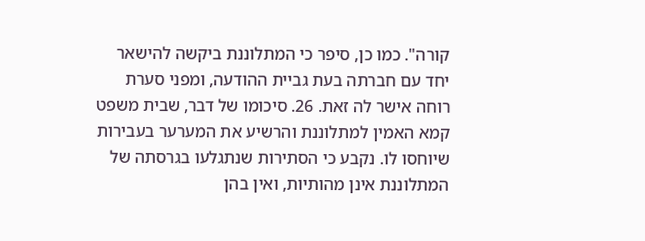קורה". כמו כן, סיפר כי המתלוננת ביקשה להישאר יחד עם חברתה בעת גביית ההודעה, ומפני סערת רוחה אישר לה זאת. 26. סיכומו של דבר, שבית משפט קמא האמין למתלוננת והרשיע את המערער בעבירות שיוחסו לו. נקבע כי הסתירות שנתגלעו בגרסתה של המתלוננת אינן מהותיות, ואין בהן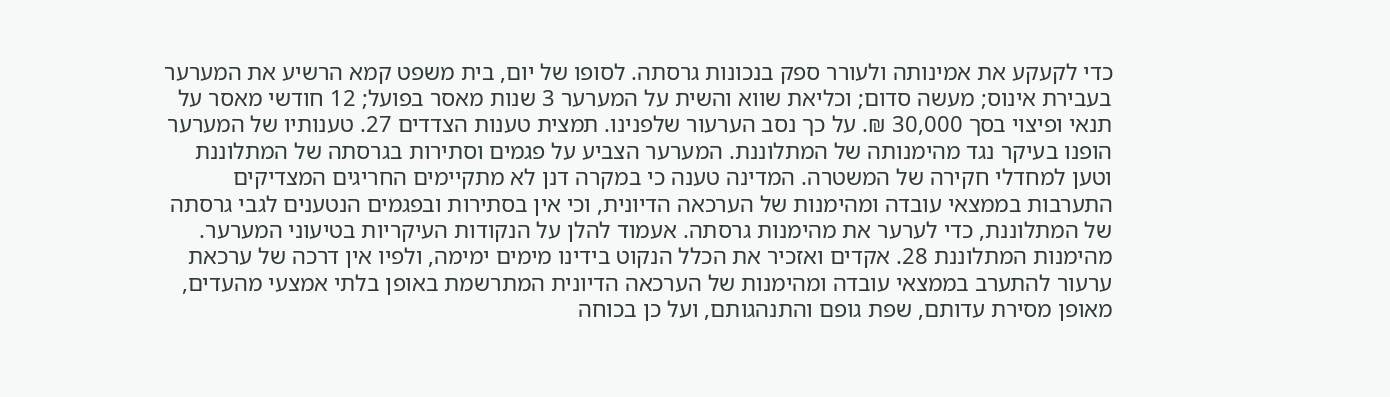כדי לקעקע את אמינותה ולעורר ספק בנכונות גרסתה. לסופו של יום, בית משפט קמא הרשיע את המערער בעבירת אינוס; מעשה סדום; וכליאת שווא והשית על המערער 3 שנות מאסר בפועל; 12 חודשי מאסר על תנאי ופיצוי בסך 30,000 ₪. על כך נסב הערעור שלפנינו. תמצית טענות הצדדים 27. טענותיו של המערער הופנו בעיקר נגד מהימנותה של המתלוננת. המערער הצביע על פגמים וסתירות בגרסתה של המתלוננת וטען למחדלי חקירה של המשטרה. המדינה טענה כי במקרה דנן לא מתקיימים החריגים המצדיקים התערבות בממצאי עובדה ומהימנות של הערכאה הדיונית, וכי אין בסתירות ובפגמים הנטענים לגבי גרסתה של המתלוננת, כדי לערער את מהימנות גרסתה. אעמוד להלן על הנקודות העיקריות בטיעוני המערער. מהימנות המתלוננת 28. אקדים ואזכיר את הכלל הנקוט בידינו מימים ימימה, ולפיו אין דרכה של ערכאת ערעור להתערב בממצאי עובדה ומהימנות של הערכאה הדיונית המתרשמת באופן בלתי אמצעי מהעדים, מאופן מסירת עדותם, שפת גופם והתנהגותם, ועל כן בכוחה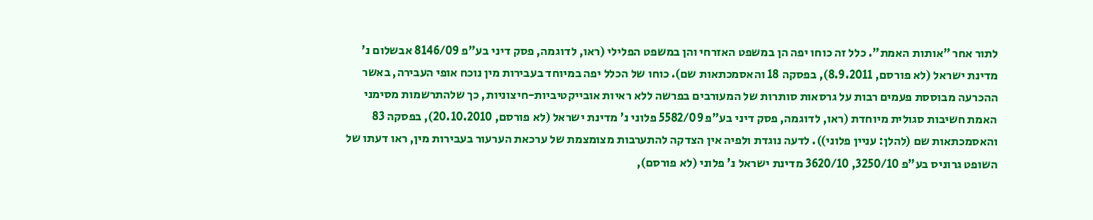לתור אחר "אותות האמת". כלל זה כוחו יפה הן במשפט האזרחי והן במשפט הפלילי (ראו, לדוגמה, פסק דיני בע"פ 8146/09 אבשלום נ' מדינת ישראל (לא פורסם, 8.9.2011), בפסקה 18 והאסמכתאות שם). כוחו של הכלל יפה במיוחד בעבירות מין נוכח אופי העבירה, באשר ההכרעה מבוססת פעמים רבות על גרסאות סותרות של המעורבים בפרשה ללא ראיות אובייקטיביות-חיצוניות, כך שלהתרשמות מסימני האמת חשיבות סגולית מיוחדת (ראו, לדוגמה, פסק דיני בע"פ 5582/09 פלוני נ' מדינת ישראל (לא פורסם, 20.10.2010), בפסקה 83 והאסמכתאות שם (להלן: עניין פלוני)). לדעה נוגדת ולפיה אין הצדקה להתערבות מצומצמת של ערכאת הערעור בעבירות מין, ראו דעתו של השופט גרוניס בע"פ 3250/10, 3620/10 מדינת ישראל נ' פלוני (לא פורסם),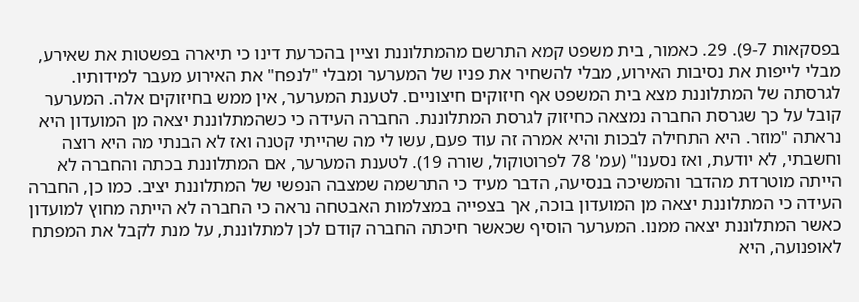בפסקאות 9-7). 29. כאמור, בית משפט קמא התרשם מהמתלוננת וציין בהכרעת דינו כי תיארה בפשטות את שאירע, מבלי לייפות את נסיבות האירוע, מבלי להשחיר את פניו של המערער ומבלי "לנפח" את האירוע מעבר למידותיו. לגרסתה של המתלוננת מצא בית המשפט אף חיזוקים חיצוניים. לטענת המערער, אין ממש בחיזוקים אלה. המערער קובל על כך שגרסת החברה נמצאה כחיזוק לגרסת המתלוננת. החברה העידה כי כשהמתלוננת יצאה מן המועדון היא נראתה "מוזר. היא התחילה לבכות והיא אמרה זה עוד פעם, עשו לי מה שהייתי קטנה ואז לא הבנתי מה היא רוצה וחשבתי, לא יודעת, ואז נסענו" (עמ' 78 לפרוטוקול, שורה 19). לטענת המערער, אם המתלוננת בכתה והחברה לא הייתה מוטרדת מהדבר והמשיכה בנסיעה, הדבר מעיד כי התרשמה שמצבה הנפשי של המתלוננת יציב. כמו כן, החברה העידה כי המתלוננת יצאה מן המועדון בוכה, אך בצפייה במצלמות האבטחה נראה כי החברה לא הייתה מחוץ למועדון כאשר המתלוננת יצאה ממנו. המערער הוסיף שכאשר חיכתה החברה קודם לכן למתלוננת, על מנת לקבל את המפתח לאופנועה, היא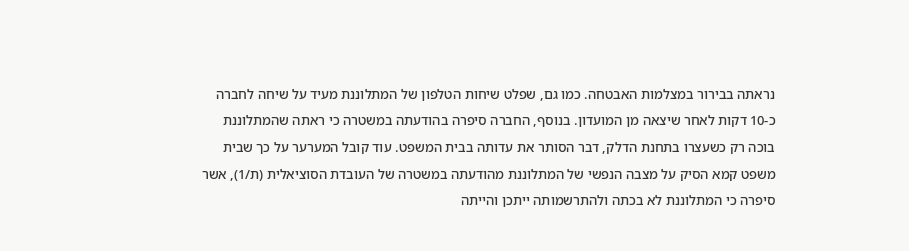נראתה בבירור במצלמות האבטחה. כמו גם, שפלט שיחות הטלפון של המתלוננת מעיד על שיחה לחברה כ-10 דקות לאחר שיצאה מן המועדון. בנוסף, החברה סיפרה בהודעתה במשטרה כי ראתה שהמתלוננת בוכה רק כשעצרו בתחנת הדלק, דבר הסותר את עדותה בבית המשפט. עוד קובל המערער על כך שבית משפט קמא הסיק על מצבה הנפשי של המתלוננת מהודעתה במשטרה של העובדת הסוציאלית (ת/1), אשר סיפרה כי המתלוננת לא בכתה ולהתרשמותה ייתכן והייתה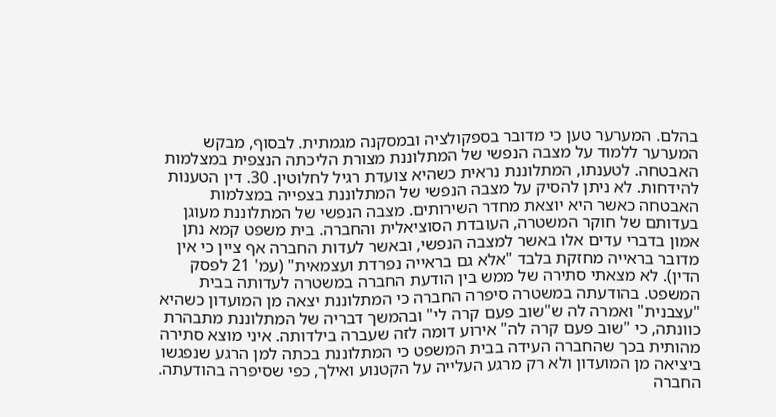בהלם. המערער טען כי מדובר בספקולציה ובמסקנה מגמתית. לבסוף, מבקש המערער ללמוד על מצבה הנפשי של המתלוננת מצורת הליכתה הנצפית במצלמות האבטחה. לטענתו, המתלוננת נראית כשהיא צועדת רגיל לחלוטין. 30. דין הטענות להידחות. לא ניתן להסיק על מצבה הנפשי של המתלוננת בצפייה במצלמות האבטחה כאשר היא יוצאת מחדר השירותים. מצבה הנפשי של המתלוננת מעוגן בעדותם של חוקר המשטרה, העובדת הסוציאלית והחברה. בית משפט קמא נתן אמון בדברי עדים אלו באשר למצבה הנפשי, ובאשר לעדות החברה אף ציין כי אין מדובר בראייה מחזקת בלבד "אלא גם בראייה נפרדת ועצמאית" (עמ' 21 לפסק הדין). לא מצאתי סתירה של ממש בין הודעת החברה במשטרה לעדותה בבית המשפט. בהודעתה במשטרה סיפרה החברה כי המתלוננת יצאה מן המועדון כשהיא "עצבנית" ואמרה לה ש"שוב פעם קרה לי" ובהמשך דבריה של המתלוננת מתבהרת כוונתה, כי "שוב פעם קרה לה" אירוע דומה לזה שעברה בילדותה. איני מוצא סתירה מהותית בכך שהחברה העידה בבית המשפט כי המתלוננת בכתה למן הרגע שנפגשו ביציאה מן המועדון ולא רק מרגע העלייה על הקטנוע ואילך, כפי שסיפרה בהודעתה. החברה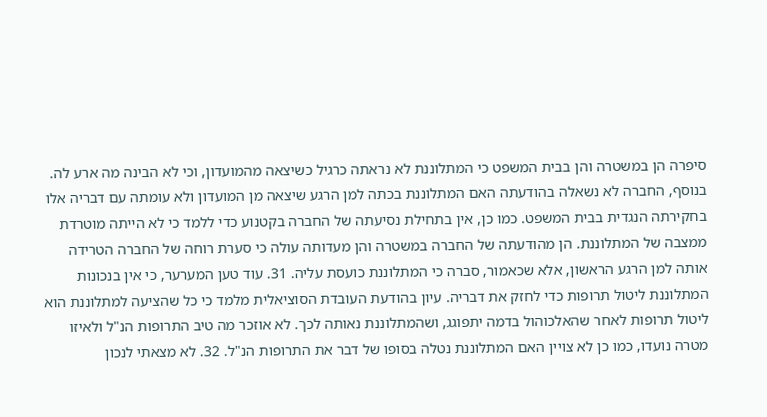סיפרה הן במשטרה והן בבית המשפט כי המתלוננת לא נראתה כרגיל כשיצאה מהמועדון, וכי לא הבינה מה ארע לה. בנוסף, החברה לא נשאלה בהודעתה האם המתלוננת בכתה למן הרגע שיצאה מן המועדון ולא עומתה עם דבריה אלו בחקירתה הנגדית בבית המשפט. כמו כן, אין בתחילת נסיעתה של החברה בקטנוע כדי ללמד כי לא הייתה מוטרדת ממצבה של המתלוננת. הן מהודעתה של החברה במשטרה והן מעדותה עולה כי סערת רוחה של החברה הטרידה אותה למן הרגע הראשון, אלא שכאמור, סברה כי המתלוננת כועסת עליה. 31. עוד טען המערער, כי אין בנכונות המתלוננת ליטול תרופות כדי לחזק את דבריה. עיון בהודעת העובדת הסוציאלית מלמד כי כל שהציעה למתלוננת הוא ליטול תרופות לאחר שהאלכוהול בדמה יתפוגג, ושהמתלוננת נאותה לכך. לא אוזכר מה טיב התרופות הנ"ל ולאיזו מטרה נועדו, כמו כן לא צויין האם המתלוננת נטלה בסופו של דבר את התרופות הנ"ל. 32. לא מצאתי לנכון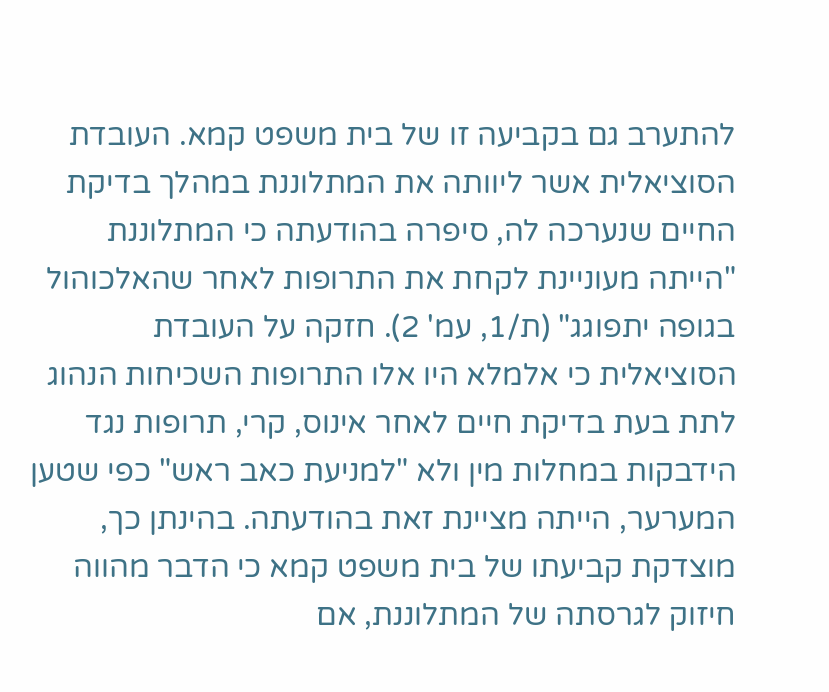להתערב גם בקביעה זו של בית משפט קמא. העובדת הסוציאלית אשר ליוותה את המתלוננת במהלך בדיקת החיים שנערכה לה, סיפרה בהודעתה כי המתלוננת "הייתה מעוניינת לקחת את התרופות לאחר שהאלכוהול בגופה יתפוגג" (ת/1, עמ' 2). חזקה על העובדת הסוציאלית כי אלמלא היו אלו התרופות השכיחות הנהוג לתת בעת בדיקת חיים לאחר אינוס, קרי, תרופות נגד הידבקות במחלות מין ולא "למניעת כאב ראש" כפי שטען המערער, הייתה מציינת זאת בהודעתה. בהינתן כך, מוצדקת קביעתו של בית משפט קמא כי הדבר מהווה חיזוק לגרסתה של המתלוננת, אם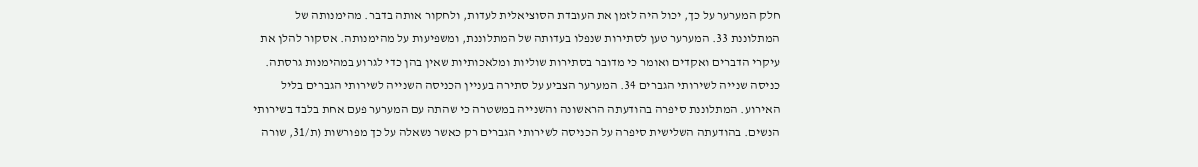חלק המערער על כך, יכול היה לזמן את העובדת הסוציאלית לעדות, ולחקור אותה בדבר. מהימנותה של המתלוננת 33. המערער טען לסתירות שנפלו בעדותה של המתלוננת, ומשפיעות על מהימנותה. אסקור להלן את עיקרי הדברים ואקדים ואומר כי מדובר בסתירות שוליות ומלאכותיות שאין בהן כדי לגרוע במהימנות גרסתה. כניסה שנייה לשירותי הגברים 34. המערער הצביע על סתירה בעניין הכניסה השנייה לשירותי הגברים בליל האירוע. המתלוננת סיפרה בהודעתה הראשונה והשנייה במשטרה כי שהתה עם המערער פעם אחת בלבד בשירותי הנשים. בהודעתה השלישית סיפרה על הכניסה לשירותי הגברים רק כאשר נשאלה על כך מפורשות (ת/31, שורה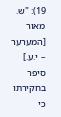19): "ש. מאור [המערער – י.ע.] סיפר בחקירתו כי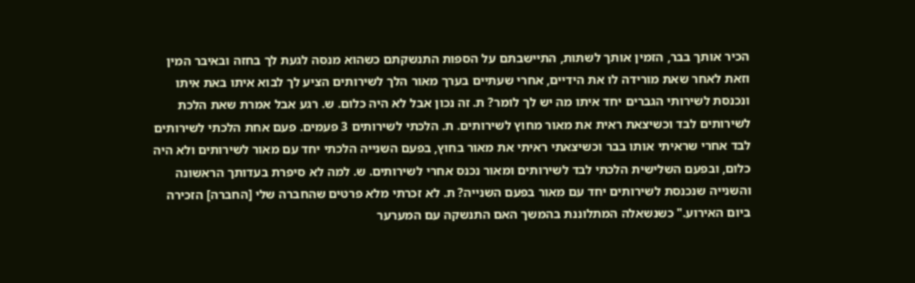הכיר אותך בבר, הזמין אותך לשתות, התיישבתם על הספות התנשקתם כשהוא מנסה לגעת לך בחזה ובאיבר המין וזאת לאחר שאת מורידה לו את הידיים, אחרי שעתיים בערך מאור הלך לשירותים הציע לך לבוא איתו באת איתו ונכנסת לשירותי הגברים יחד איתו מה יש לך לומר? ת. זה נכון אבל לא היה כלום. ש. רגע אבל אמרת שאת הלכת לשירותים לבד וכשיצאת ראית את מאור מחוץ לשירותים. ת. הלכתי לשירותים 3 פעמים. פעם אחת הלכתי לשירותים לבד אחרי שראיתי אותו בבר וכשיצאתי ראיתי את מאור בחוץ, בפעם השנייה הלכתי יחד עם מאור לשירותים ולא היה כלום, ובפעם השלישית הלכתי לבד לשירותים ומאור נכנס אחרי לשירותים. ש. למה לא סיפרת בעדותך הראשונה והשנייה שנכנסת לשירותים יחד עם מאור בפעם השנייה? ת. לא זכרתי מלא פרטים שהחברה שלי [החברה] הזכירה ביום האירוע." כשנשאלה המתלוננת בהמשך האם התנשקה עם המערער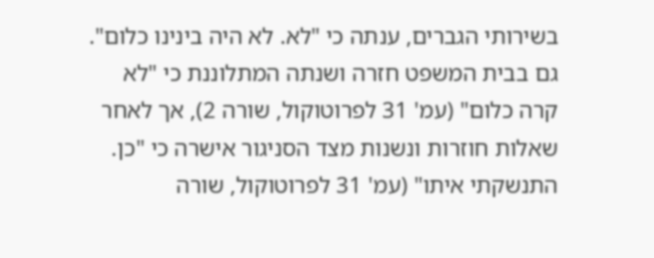בשירותי הגברים, ענתה כי "לא. לא היה בינינו כלום". גם בבית המשפט חזרה ושנתה המתלוננת כי "לא קרה כלום" (עמ' 31 לפרוטוקול, שורה 2), אך לאחר שאלות חוזרות ונשנות מצד הסניגור אישרה כי "כן. התנשקתי איתו" (עמ' 31 לפרוטוקול, שורה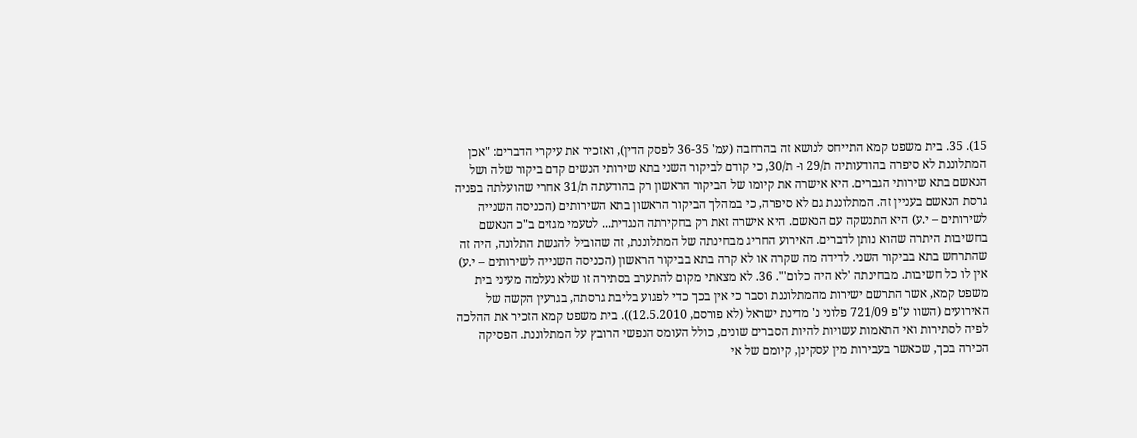15). 35. בית משפט קמא התייחס לנושא זה בהרחבה (עמ' 36-35 לפסק הדין), ואזכיר את עיקרי הדברים: "אכן המתלוננת לא סיפרה בהודעותיה ת/29 ו- ת/30, כי קודם לביקור השני בתא שירותי הנשים קדם ביקור שלה ושל הנאשם בתא שירותי הגברים. היא אישרה את קיומו של הביקור הראשון רק בהודעתה ת/31 אחרי שהועלתה בפניה גרסת הנאשם בעניין זה. המתלוננת גם לא סיפרה, כי במהלך הביקור הראשון בתא השירותים (הכניסה השנייה לשירותים – י.ע) היא התנשקה עם הנאשם. היא אישרה זאת רק בחקירתה הנגדית... לטעמי מגזים ב"כ הנאשם בחשיבות היתרה שהוא נותן לדברים. האירוע החריג מבחינתה של המתלוננת, זה שהוביל להגשת התלונה, היה זה שהתרחש בתא בביקור השני. לדידה מה שקרה או לא קרה בתא בביקור הראשון (הכניסה השנייה לשירותים – י.ע) אין לו כל חשיבות. מבחינתה 'לא היה כלום'". 36. לא מצאתי מקום להתערב בסתירה זו שלא נעלמה מעיני בית משפט קמא, אשר התרשם ישירות מהמתלוננת וסבר כי אין בכך כדי לפגוע בליבת גרסתה, בגרעין הקשה של האירועים (השוו ע"פ 721/09 פלוני נ' מדינת ישראל (לא פורסם, 12.5.2010)). בית משפט קמא הזכיר את ההלכה לפיה לסתירות ואי התאמות עשויות להיות הסברים שונים, כולל העומס הנפשי הרובץ על המתלוננת. הפסיקה הכירה בכך, שכאשר בעבירות מין עסקינן, קיומם של אי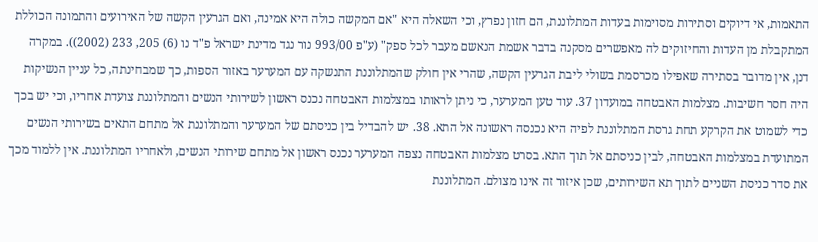התאמות, אי דיוקים וסתירות מסוימות בעדות המתלוננת, הם חזון נפרץ, וכי השאלה היא "אם המקשה כולה היא אמינה, ואם הגרעין הקשה של האירועים והתמונה הכוללת המתקבלת מן העדות והחיזוקים לה מאפשרים מסקנה בדבר אשמת הנאשם מעבר לכל ספק" (ע"פ 993/00 נור נגד מדינת ישראל פ"ד נו (6) 205, 233 (2002)). במקרה דנן, אין מדובר בסתירה שאפילו מכרסמת בשולי ליבת הגרעין הקשה, שהרי אין חולק שהמתלוננת התנשקה עם המערער באזור הספות, כך שמבחינתה, כל עניין הנשיקות היה חסר חשיבות. מצלמות האבטחה במועדון 37. עוד טען המערער, כי ניתן לראותו במצלמות האבטחה נכנס ראשון לשירותי הנשים והמתלוננת צועדת אחריו, וכי יש בכך כדי לשמוט את הקרקע תחת גרסת המתלוננת לפיה היא נכנסה ראשונה אל התא. 38. יש להבדיל בין כניסתם של המערער והמתלוננת אל מתחם התאים בשירותי הנשים המתועדת במצלמות האבטחה, לבין כניסתם אל תוך התא. בסרט מצלמות האבטחה נצפה המערער נכנס ראשון אל מתחם שירותי הנשים, ולאחריו המתלוננת. אין ללמוד מכך את סדר כניסת השניים לתוך תא השירותים, שכן איזור זה אינו מצולם. המתלוננת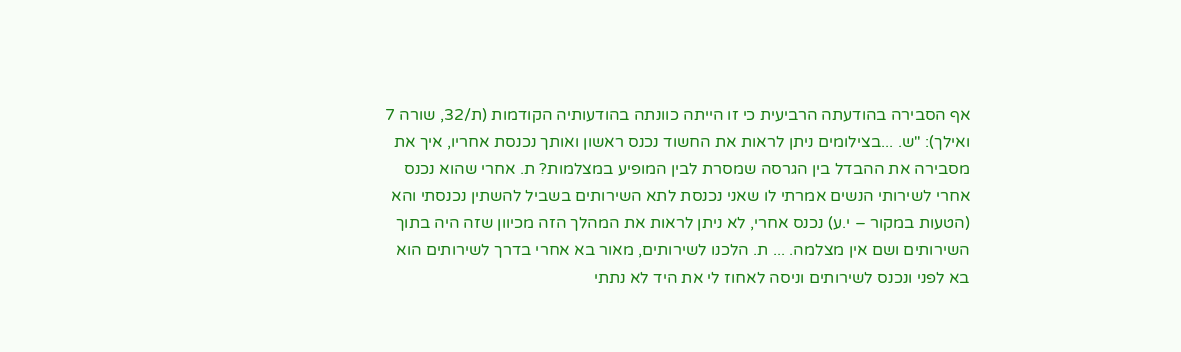אף הסבירה בהודעתה הרביעית כי זו הייתה כוונתה בהודעותיה הקודמות (ת/32, שורה 7 ואילך): "ש. ...בצילומים ניתן לראות את החשוד נכנס ראשון ואותך נכנסת אחריו, איך את מסבירה את ההבדל בין הגרסה שמסרת לבין המופיע במצלמות? ת. אחרי שהוא נכנס אחרי לשירותי הנשים אמרתי לו שאני נכנסת לתא השירותים בשביל להשתין נכנסתי והא (הטעות במקור – י.ע) נכנס אחרי, לא ניתן לראות את המהלך הזה מכיוון שזה היה בתוך השירותים ושם אין מצלמה. ... ת. הלכנו לשירותים, מאור בא אחרי בדרך לשירותים הוא בא לפני ונכנס לשירותים וניסה לאחוז לי את היד לא נתתי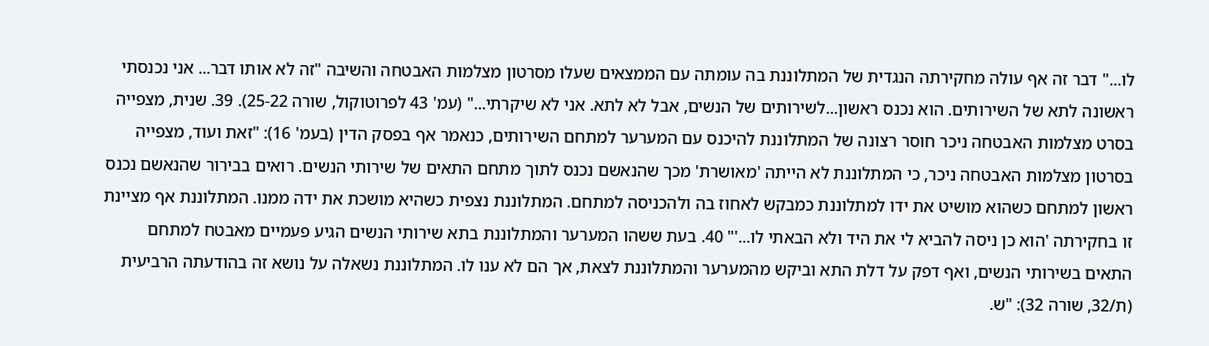לו..." דבר זה אף עולה מחקירתה הנגדית של המתלוננת בה עומתה עם הממצאים שעלו מסרטון מצלמות האבטחה והשיבה "זה לא אותו דבר... אני נכנסתי ראשונה לתא של השירותים. הוא נכנס ראשון...לשירותים של הנשים, אבל לא לתא. אני לא שיקרתי..." (עמ' 43 לפרוטוקול, שורה 25-22). 39. שנית, מצפייה בסרט מצלמות האבטחה ניכר חוסר רצונה של המתלוננת להיכנס עם המערער למתחם השירותים, כנאמר אף בפסק הדין (בעמ' 16): "זאת ועוד, מצפייה בסרטון מצלמות האבטחה ניכר, כי המתלוננת לא הייתה 'מאושרת' מכך שהנאשם נכנס לתוך מתחם התאים של שירותי הנשים. רואים בבירור שהנאשם נכנס ראשון למתחם כשהוא מושיט את ידו למתלוננת כמבקש לאחוז בה ולהכניסה למתחם. המתלוננת נצפית כשהיא מושכת את ידה ממנו. המתלוננת אף מציינת זו בחקירתה 'הוא כן ניסה להביא לי את היד ולא הבאתי לו...'" 40. בעת ששהו המערער והמתלוננת בתא שירותי הנשים הגיע פעמיים מאבטח למתחם התאים בשירותי הנשים, ואף דפק על דלת התא וביקש מהמערער והמתלוננת לצאת, אך הם לא ענו לו. המתלוננת נשאלה על נושא זה בהודעתה הרביעית (ת/32, שורה 32): "ש.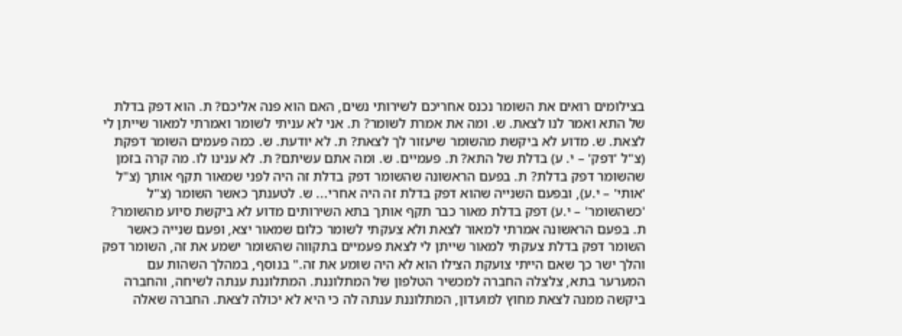בצילומים רואים את השומר נכנס אחריכם לשירותי נשים, האם הוא פנה אליכם? ת. הוא דפק בדלת של התא ואמר לנו לצאת. ש. ומה את אמרת לשומר? ת. אני לא עניתי לשומר ואמרתי למאור שייתן לי לצאת. ש. מדוע לא ביקשת מהשומר שיעזור לך לצאת? ת. לא יודעת. ש. כמה פעמים השומר דפקת (צ"ל 'דפק' – י. ע) בדלת של התא? ת. פעמיים. ש. ומה אתם עשיתם? ת. לא ענינו לו. מה קרה בזמן שהשומר דפק בדלת? ת. בפעם הראשונה שהשומר דפק בדלת זה היה לפני שמאור תקף אותך (צ"ל 'אותי' – י.ע), ובפעם השנייה שהוא דפק בדלת זה היה אחרי... ש. לטענתך כאשר השומר (צ"ל 'כשהשומר' – י.ע) דפק בדלת מאור כבר תקף אותך בתא השירותים מדוע לא ביקשת סיוע מהשומר? ת. בפעם הראשונה אמרתי למאור לצאת ולא צעקתי לשומר כלום שמאור יצא, ופעם שנייה כאשר השומר דפק בדלת צעקתי למאור שייתן לי לצאת פעמיים בתקווה שהשומר ישמע את זה, השומר דפק והלך ישר כך שאם הייתי צועקת הצילו הוא לא היה שומע את זה." בנוסף, במהלך השהות עם המערער בתא, צלצלה החברה למכשיר הטלפון של המתלוננת. המתלוננת ענתה לשיחה, והחברה ביקשה ממנה לצאת מחוץ למועדון, המתלוננת ענתה לה כי היא לא יכולה לצאת. החברה שאלה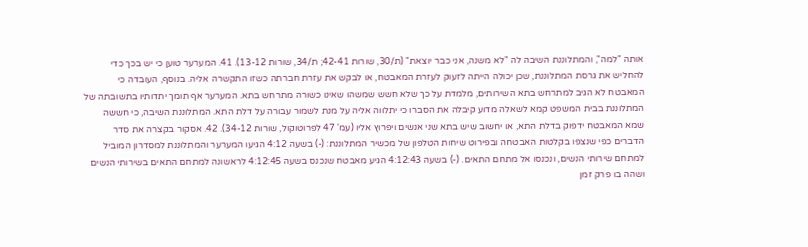אותה "למה", והמתלוננת השיבה לה "לא משנה, אני כבר יוצאת" (ת/30, שורות 42-41; ת/34, שורות 13-12). 41. המערער טוען כי יש בכך כדי להחליש את גרסת המתלוננת, שכן יכולה הייתה לזעוק לעזרת המאבטח, או לבקש את עזרת חברתה כשזו התקשרה אליה. בנוסף, העובדה כי המאבטח לא הגיב למתרחש בתא השירותים, מלמדת על כך שלא חשש שמשהו שאינו כשורה מתרחש בתא. המערער אף תומך יתדותיו בתשובתה של המתלוננת בבית המשפט קמא לשאלה מדוע קיבלה את הסברו כי יתלווה אליה על מנת לשמור עבורה על דלת התא. המתלוננת השיבה, כי חששה שמא המאבטח ידפוק בדלת התא, או יחשוב שיש בתא שני אנשים ויפרוץ אליו (עמ' 47 לפרוטוקול, שורות 34-12). 42. אסקור בקצרה את סדר הדברים כפי שנצפו בקלטות האבטחה ובפירוט שיחות הטלפון של מכשיר המתלוננת: (-) בשעה 4:12 הגיעו המערער והמתלוננת למסדרון המוביל למתחם שירותי הנשים, ונכנסו אל מתחם התאים. (-) בשעה 4:12:43 הגיע מאבטח שנכנס בשעה 4:12:45 לראשונה למתחם התאים בשירותי הנשים ושהה בו פרק זמן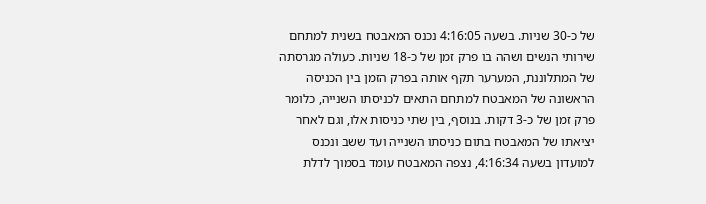של כ-30 שניות. בשעה 4:16:05 נכנס המאבטח בשנית למתחם שירותי הנשים ושהה בו פרק זמן של כ-18 שניות. כעולה מגרסתה של המתלוננת, המערער תקף אותה בפרק הזמן בין הכניסה הראשונה של המאבטח למתחם התאים לכניסתו השנייה, כלומר פרק זמן של כ-3 דקות. בנוסף, בין שתי כניסות אלו, וגם לאחר יציאתו של המאבטח בתום כניסתו השנייה ועד ששב ונכנס למועדון בשעה 4:16:34, נצפה המאבטח עומד בסמוך לדלת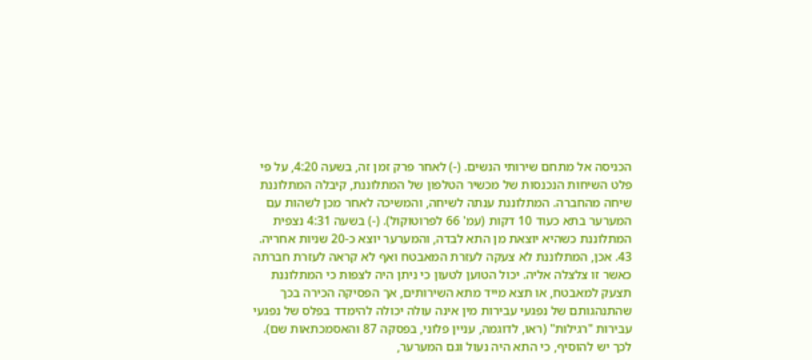הכניסה אל מתחם שירותי הנשים. (-) לאחר פרק זמן זה, בשעה 4:20, על פי פלט השיחות הנכנסות של מכשיר הטלפון של המתלוננת, קיבלה המתלוננת שיחה מהחברה. המתלוננת ענתה לשיחה, והמשיכה לאחר מכן לשהות עם המערער בתא כעוד 10 דקות (עמ' 66 לפרוטוקול). (-) בשעה 4:31 נצפית המתלוננת כשהיא יוצאת מן התא לבדה, והמערער יוצא כ-20 שניות אחריה. 43. אכן, המתלוננת לא צעקה לעזרת המאבטח ואף לא קראה לעזרת חברתה כאשר זו צלצלה אליה. יכול הטוען לטעון כי ניתן היה לצפות כי המתלוננת תצעק למאבטח, או תצא מייד מתא השירותים, אך הפסיקה הכירה בכך שהתנהגותם של נפגעי עבירות מין אינה עולה יכולה להימדד בפלס של נפגעי עבירות "רגילות" (ראו, לדוגמה, עניין פלוני, בפסקה 87 והאסמכתאות שם). לכך יש להוסיף, כי התא היה נעול וגם המערער,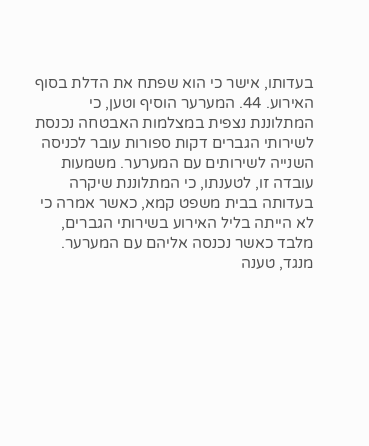בעדותו, אישר כי הוא שפתח את הדלת בסוף האירוע. 44. המערער הוסיף וטען, כי המתלוננת נצפית במצלמות האבטחה נכנסת לשירותי הגברים דקות ספורות עובר לכניסה השנייה לשירותים עם המערער. משמעות עובדה זו, לטענתו, כי המתלוננת שיקרה בעדותה בבית משפט קמא, כאשר אמרה כי לא הייתה בליל האירוע בשירותי הגברים, מלבד כאשר נכנסה אליהם עם המערער. מנגד, טענה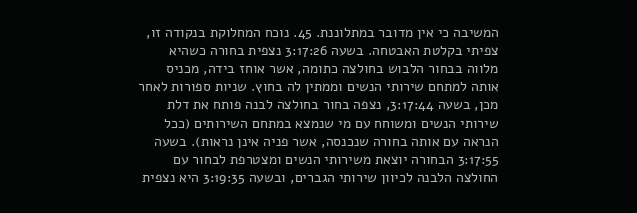המשיבה כי אין מדובר במתלוננת. 45. נוכח המחלוקת בנקודה זו, צפיתי בקלטת האבטחה. בשעה 3:17:26 נצפית בחורה כשהיא מלווה בבחור הלבוש בחולצה כתומה, אשר אוחז בידה, מכניס אותה למתחם שירותי הנשים וממתין לה בחוץ. שניות ספורות לאחר מכן, בשעה 3:17:44, נצפה בחור בחולצה לבנה פותח את דלת שירותי הנשים ומשוחח עם מי שנמצא במתחם השירותים (ככל הנראה עם אותה בחורה שנכנסה, אשר פניה אינן נראות). בשעה 3:17:55 הבחורה יוצאת משירותי הנשים ומצטרפת לבחור עם החולצה הלבנה לכיוון שירותי הגברים, ובשעה 3:19:35 היא נצפית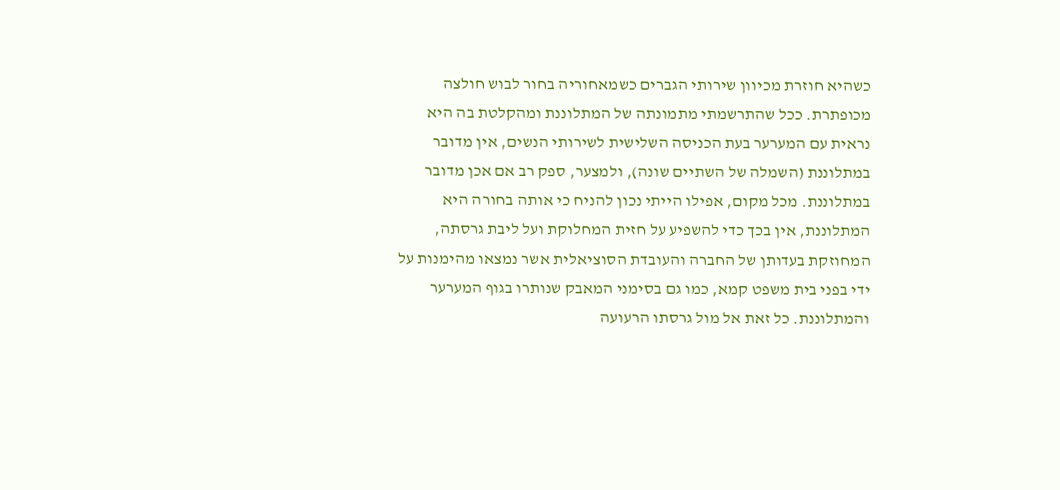כשהיא חוזרת מכיוון שירותי הגברים כשמאחוריה בחור לבוש חולצה מכופתרת. ככל שהתרשמתי מתמונתה של המתלוננת ומהקלטת בה היא נראית עם המערער בעת הכניסה השלישית לשירותי הנשים, אין מדובר במתלוננת (השמלה של השתיים שונה), ולמצער, ספק רב אם אכן מדובר במתלוננת. מכל מקום, אפילו הייתי נכון להניח כי אותה בחורה היא המתלוננת, אין בכך כדי להשפיע על חזית המחלוקת ועל ליבת גרסתה, המחוזקת בעדותן של החברה והעובדת הסוציאלית אשר נמצאו מהימנות על ידי בפני בית משפט קמא, כמו גם בסימני המאבק שנותרו בגוף המערער והמתלוננת. כל זאת אל מול גרסתו הרעועה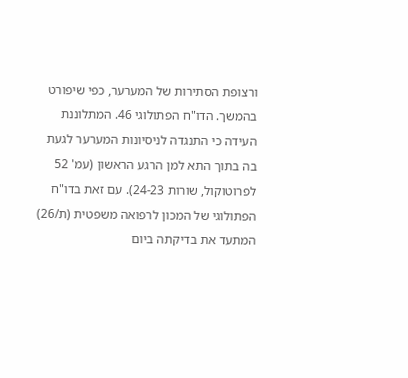ורצופת הסתירות של המערער, כפי שיפורט בהמשך. הדו"ח הפתולוגי 46. המתלוננת העידה כי התנגדה לניסיונות המערער לגעת בה בתוך התא למן הרגע הראשון (עמ' 52 לפרוטוקול, שורות 24-23). עם זאת בדו"ח הפתולוגי של המכון לרפואה משפטית (ת/26) המתעד את בדיקתה ביום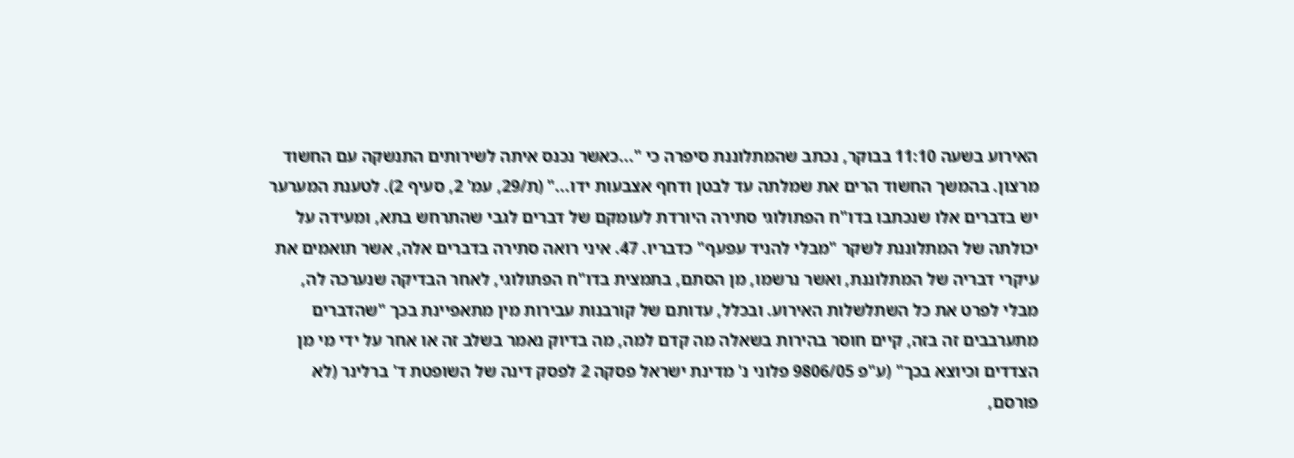האירוע בשעה 11:10 בבוקר, נכתב שהמתלוננת סיפרה כי "...כאשר נכנס איתה לשירותים התנשקה עם החשוד מרצון. בהמשך החשוד הרים את שמלתה עד לבטן ודחף אצבעות ידו..." (ת/29, עמ' 2, סעיף 2). לטענת המערער יש בדברים אלו שנכתבו בדו"ח הפתולוגי סתירה היורדת לעומקם של דברים לגבי שהתרחש בתא, ומעידה על יכולתה של המתלוננת לשקר "מבלי להניד עפעף" כדבריו. 47. איני רואה סתירה בדברים אלה, אשר תואמים את עיקרי דבריה של המתלוננת, ואשר נרשמו, מן הסתם, בתמצית בדו"ח הפתולוגי, לאחר הבדיקה שנערכה לה, מבלי לפרט את כל השתלשלות האירוע. ובכלל, עדותם של קורבנות עבירות מין מתאפיינת בכך "שהדברים מתערבבים זה בזה, קיים חוסר בהירות בשאלה מה קדם למה, מה בדיוק נאמר בשלב זה או אחר על ידי מי מן הצדדים וכיוצא בכך" (ע"פ 9806/05 פלוני נ' מדינת ישראל פסקה 2 לפסק דינה של השופטת ד' ברלינר (לא פורסם,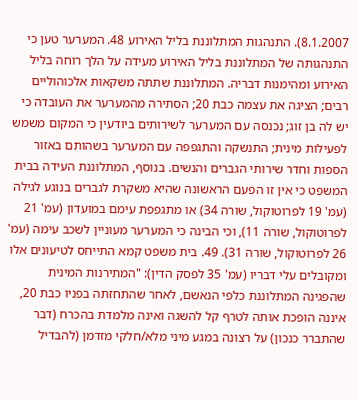8.1.2007). התנהגות המתלוננת בליל האירוע 48. המערער טען כי התנהגותה של המתלוננת בליל האירוע מעידה על הלך רוחה בליל האירוע ומהימנות דבריה. המתלוננת שתתה משקאות אלכוהוליים רבים; הציגה את עצמה כבת 20; הסתירה מהמערער את העובדה כי יש לה בן זוג; נכנסה עם המערער לשירותים ביודעין כי המקום משמש לפעילות מינית; התנשקה והתגפפה עם המערער בשהותם באזור הספות וחדר שירותי הגברים והנשים. בנוסף, המתלוננת העידה בבית המשפט כי אין זו הפעם הראשונה שהיא משקרת לגברים בנוגע לגילה (עמ' 19 לפרוטוקול, שורה 34) או מתגפפת עימם במועדון (עמ' 21 לפרוטוקול, שורה 11), וכי הבינה כי המערער מעוניין לשכב עימה (עמ' 26 לפרוטוקול, שורה 31). 49. בית משפט קמא התייחס לטיעונים אלו ומקובלים עלי דבריו (עמ' 35 לפסק הדין): "המתירנות המינית שהפגינה המתלוננת כלפי הנאשם, לאחר שהתחזתה בפניו כבת 20, איננה הופכת אותה לטרף קל להשגה ואינה מלמדת בהכרח (דבר שהתברר כנכון) על רצונה במגע מיני מלא/חלקי מזדמן (להבדיל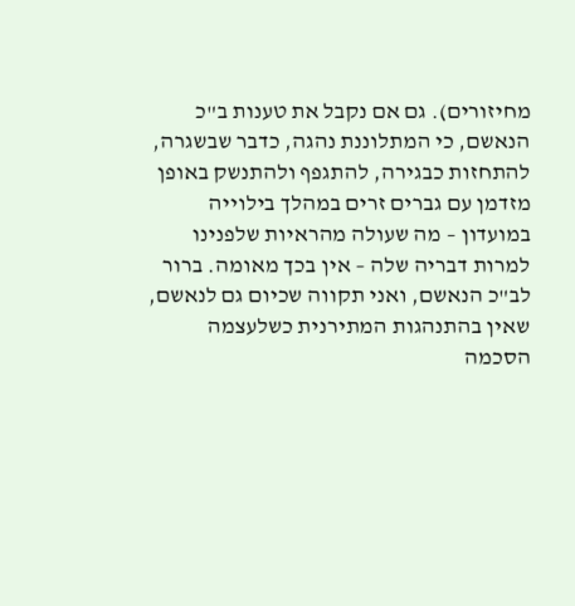מחיזורים). גם אם נקבל את טענות ב"כ הנאשם, כי המתלוננת נהגה, כדבר שבשגרה, להתחזות כבגירה, להתגפף ולהתנשק באופן מזדמן עם גברים זרים במהלך בילוייה במועדון – מה שעולה מהראיות שלפנינו למרות דבריה שלה – אין בכך מאומה. ברור לב"כ הנאשם, ואני תקווה שכיום גם לנאשם, שאין בהתנהגות המתירנית כשלעצמה הסכמה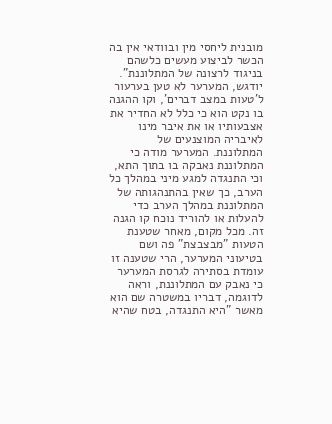מובנית ליחסי מין ובוודאי אין בה הכשר לביצוע מעשים כלשהם בניגוד לרצונה של המתלוננת". יודגש, המערער לא טען בערעור ל'טעות במצב דברים', וקו ההגנה בו נקט הוא כי כלל לא החדיר את אצבעותיו או את איבר מינו לאיבריה המוצנעים של המתלוננת. המערער מודה כי המתלוננת נאבקה בו בתוך התא, וכי התנגדה למגע מיני במהלך כל הערב, כך שאין בהתנהגותה של המתלוננת במהלך הערב כדי להעלות או להוריד נוכח קו הגנה זה. מכל מקום, מאחר שטענת הטעות "מבצבצת" פה ושם בטיעוני המערער, הרי שטענה זו עומדת בסתירה לגרסת המערער כי נאבק עם המתלוננת, וראה לדוגמה, דבריו במשטרה שם הוא מאשר "היא התנגדה, בטח שהיא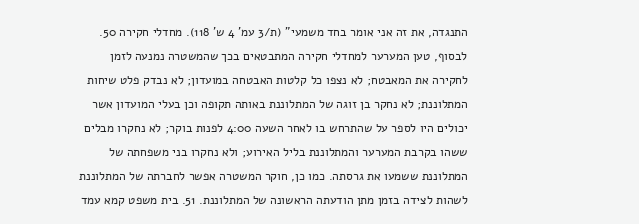התנגדה, את זה אני אומר בחד משמעי" (ת/3 עמ' 4 ש' 118). מחדלי חקירה 50. לבסוף, טען המערער למחדלי חקירה המתבטאים בכך שהמשטרה נמנעה לזמן לחקירה את המאבטח; לא נצפו כל קלטות האבטחה במועדון; לא נבדק פלט שיחות המתלוננת; לא נחקר בן זוגה של המתלוננת באותה תקופה וכן בעלי המועדון אשר יכולים היו לספר על שהתרחש בו לאחר השעה 4:00 לפנות בוקר; לא נחקרו מבלים ששהו בקרבת המערער והמתלוננת בליל האירוע; ולא נחקרו בני משפחתה של המתלוננת ששמעו את גרסתה. כמו כן, חוקר המשטרה אפשר לחברתה של המתלוננת לשהות לצידה בזמן מתן הודעתה הראשונה של המתלוננת. 51. בית משפט קמא עמד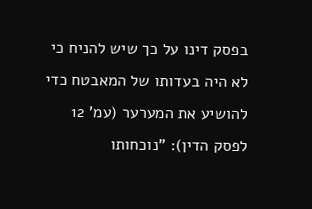בפסק דינו על כך שיש להניח כי לא היה בעדותו של המאבטח כדי להושיע את המערער (עמ' 12 לפסק הדין): "נוכחותו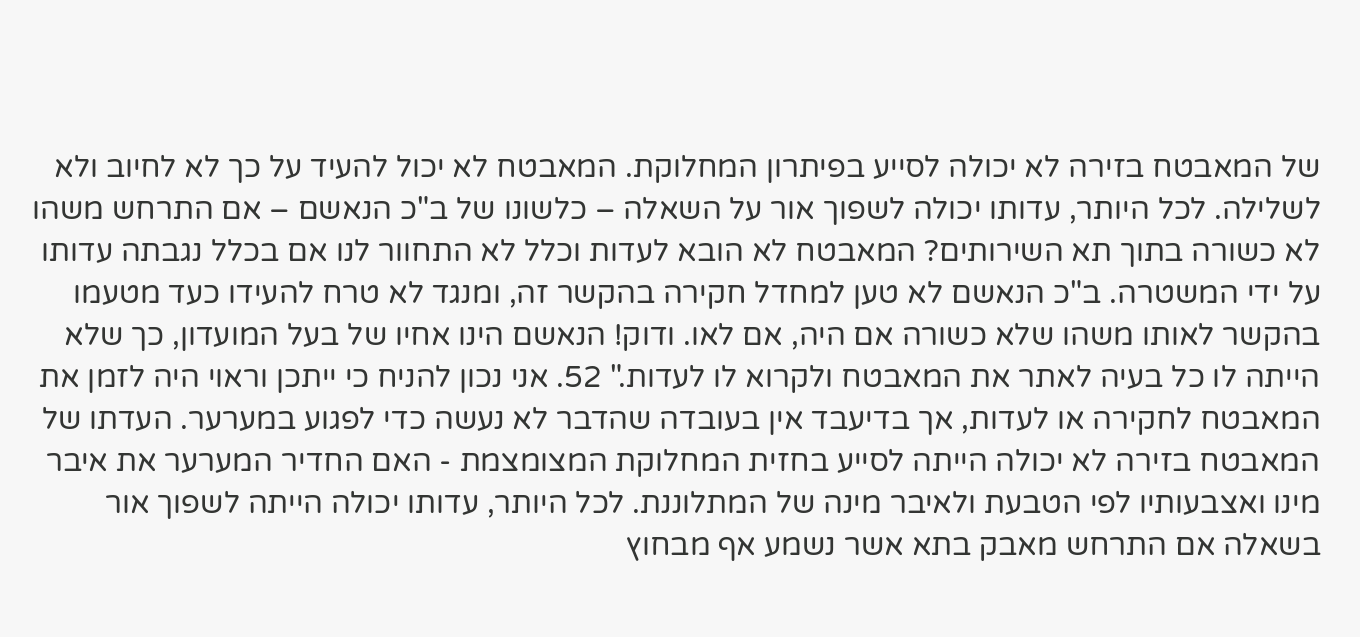של המאבטח בזירה לא יכולה לסייע בפיתרון המחלוקת. המאבטח לא יכול להעיד על כך לא לחיוב ולא לשלילה. לכל היותר, עדותו יכולה לשפוך אור על השאלה – כלשונו של ב"כ הנאשם – אם התרחש משהו לא כשורה בתוך תא השירותים? המאבטח לא הובא לעדות וכלל לא התחוור לנו אם בכלל נגבתה עדותו על ידי המשטרה. ב"כ הנאשם לא טען למחדל חקירה בהקשר זה, ומנגד לא טרח להעידו כעד מטעמו בהקשר לאותו משהו שלא כשורה אם היה, אם לאו. ודוק! הנאשם הינו אחיו של בעל המועדון, כך שלא הייתה לו כל בעיה לאתר את המאבטח ולקרוא לו לעדות." 52. אני נכון להניח כי ייתכן וראוי היה לזמן את המאבטח לחקירה או לעדות, אך בדיעבד אין בעובדה שהדבר לא נעשה כדי לפגוע במערער. העדתו של המאבטח בזירה לא יכולה הייתה לסייע בחזית המחלוקת המצומצמת - האם החדיר המערער את איבר מינו ואצבעותיו לפי הטבעת ולאיבר מינה של המתלוננת. לכל היותר, עדותו יכולה הייתה לשפוך אור בשאלה אם התרחש מאבק בתא אשר נשמע אף מבחוץ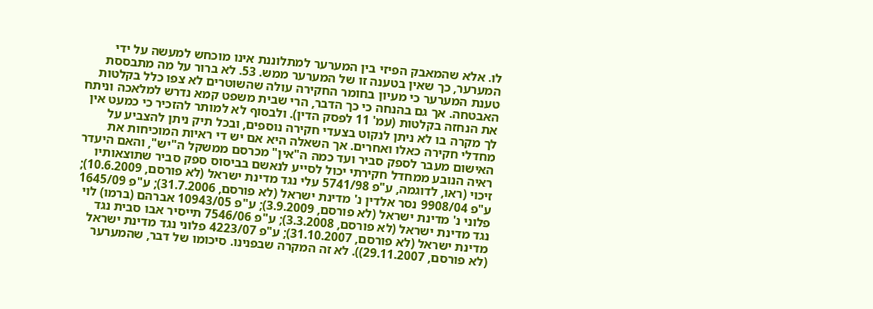לו. אלא שהמאבק הפיזי בין המערער למתלוננת אינו מוכחש למעשה על ידי המערער, כך שאין בטענה זו של המערער ממש. 53. לא ברור על מה מתבססת טענת המערער כי מעיון בחומר החקירה עולה שהשוטרים לא צפו כלל בקלטות האבטחה. אך גם בהנחה כי כך הדבר, הרי שבית משפט קמא נדרש למלאכה וניתח את הנחזה בקלטות (עמ' 11 לפסק הדין). ולבסוף לא למותר להזכיר כי כמעט אין לך מקרה בו לא ניתן לנקוט בצעדי חקירה נוספים, ובכל תיק ניתן להצביע על מחדלי חקירה כאלו ואחרים. אך השאלה היא אם יש די ראיות המוכיחות את האישום מעבר לספק סביר ועד כמה ה"אין" מכרסם ממשקל ה"יש", והאם היעדר ראיה הנובע ממחדל חקירתי יכול לסייע לנאשם בביסוס ספק סביר שתוצאותיו זיכוי (ראו, לדוגמה, ע"פ 5741/98 עלי נגד מדינת ישראל (לא פורסם, 10.6.2009); ע"פ 9908/04 נסר אלדין נ' מדינת ישראל (לא פורסם, 31.7.2006); ע"פ 1645/09 פלוני נ' מדינת ישראל (לא פורסם, 3.9.2009); ע"פ 10943/05 אברהם (ברמו) לוי נגד מדינת ישראל (לא פורסם, 3.3.2008); ע"פ 7546/06 תייסיר אבו סבית נגד מדינת ישראל (לא פורסם, 31.10.2007); ע"פ 4223/07 פלוני נגד מדינת ישראל (לא פורסם, 29.11.2007)). לא זה המקרה שבפנינו. סיכומו של דבר, שהמערער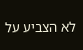לא הצביע על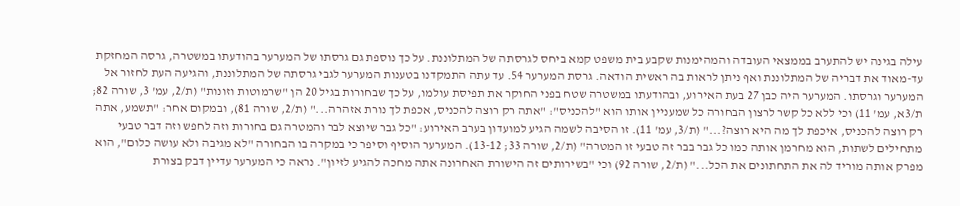עילה בגינה יש להתערב בממצאי העובדה והמהימנות שקבע בית משפט קמא ביחס לגרסתה של המתלוננת. על כך נוספת גם גרסתו של המערער בהודעתו במשטרה, גרסה המחזקת עד-מאוד את דבריה של המתלוננת ואף ניתן לראות בה ראשית הודאה. גרסת המערער 54. עד עתה התמקדנו בטענות המערער לגבי גרסתה של המתלוננת, והגיעה העת לחזור אל המערער וגרסתו. המערער היה כבן 27 בעת האירוע, ובהודעתו במשטרה שטח בפני החוקר את תפיסת עולמו, על כך שבחורות בגיל 20 הן "שרמוטות וזונות" (ת/2, עמ' 3, שורה 82; ת/3א, עמ' 11) וכי ללא כל קשר לרצון הבחורה כל שמעניין אותו הוא "להכניס": "אתה רק רוצה להכניס, אכפת לך נורת אזהרה..." (ת/2, שורה 81), ובמקום אחר: "תשמע, אתה רק רוצה להכניס, איכפת לך מה היא רוצה?..." (ת/3, עמ' 11). זו הסיבה לשמה הגיע למועדון בערב האירוע: "כל גבר שיוצא לבר והמטרה גם בחורות וזה לחפש וזה דבר טבעי מתחילים לשתות, הוא מחרמן אותה כמו כל גבר בבר זה טבעי זו המטרה" (ת/2, שורה 33; 13-12). המערער הוסיף וסיפר כי במקרה בו הבחורה "לא מגיבה ולא עושה כלום", הוא מפרק אותה מוריד לה את התחתונים את הכל..." (ת/2, שורה 92) וכי "בשירותים זה הישורת האחרונה אתה מחכה להגיע לזיון". נראה כי המערער עדיין דבק בצורת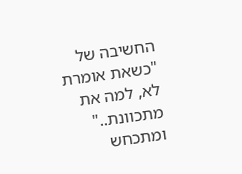החשיבה של "כשאת אומרת לא, למה את מתכוונת.." ומתכחש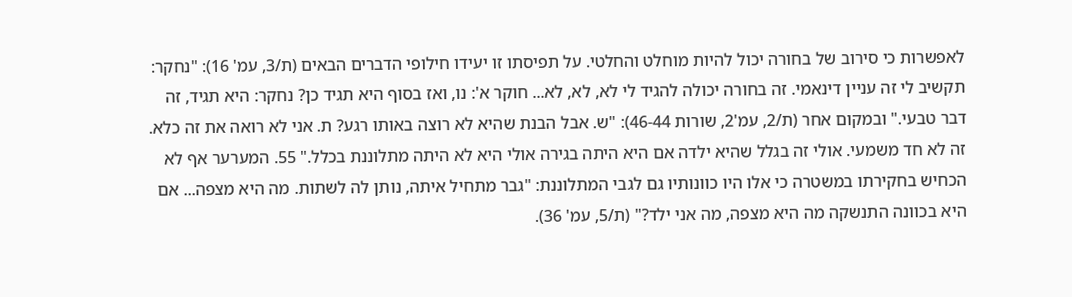לאפשרות כי סירוב של בחורה יכול להיות מוחלט והחלטי. על תפיסתו זו יעידו חילופי הדברים הבאים (ת/3, עמ' 16): "נחקר: תקשיב לי זה עניין דינאמי. זה בחורה יכולה להגיד לי לא, לא, לא... חוקר א': נו, ואז בסוף היא תגיד כן? נחקר: היא תגיד, זה דבר טבעי." ובמקום אחר (ת/2, עמ'2, שורות 46-44): "ש. אבל הבנת שהיא לא רוצה באותו רגע? ת. אני לא רואה את זה כלא. זה לא חד משמעי. אולי זה בגלל שהיא ילדה אם היא היתה בגירה אולי היא לא היתה מתלוננת בכלל." 55. המערער אף לא הכחיש בחקירתו במשטרה כי אלו היו כוונותיו גם לגבי המתלוננת: "גבר מתחיל איתה, נותן לה לשתות. מה היא מצפה... אם היא בכוונה התנשקה מה היא מצפה, מה אני ילד?" (ת/5, עמ' 36).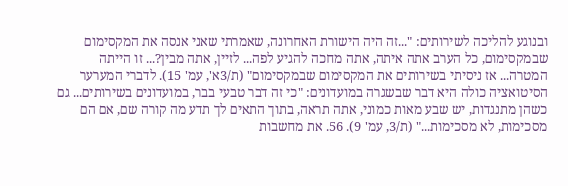ובנוגע להליכה לשירותים: "...זה היה הישורת האחרונה, שאמרתי שאני אנסה את המקסימום שבמקסימום, כל הערב אתה איתה, אתה מחכה להגיע לפה... לזיין, אתה מבין?... זו הייתה המטרה... אז ניסיתי בשירותים את המקסימום שבמקסימום" (ת/3א', עמ' 15). לדברי המערער הסיטואציה כולה היא דבר שבשגרה במועדונים: "כי זה דבר טבעי בבר, במועדונים בשירותים... גם כשהן מתנגדות, יש שבע מאות כמוני, אתה תראה, בתוך התאים לך תדע מה קורה שם, אם הם מסכימות, לא מסכימות..." (ת/3, עמ' 9). 56. את מחשבות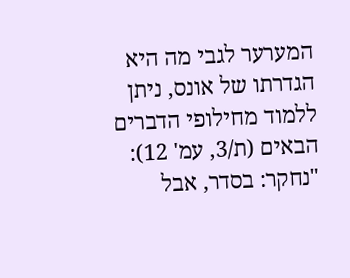המערער לגבי מה היא הגדרתו של אונס, ניתן ללמוד מחילופי הדברים הבאים (ת/3, עמ' 12): "נחקר: בסדר, אבל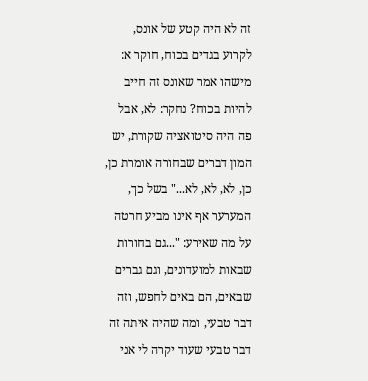זה לא היה קטע של אונס, לקרוע בגדים בכוח, חוקר א: מישהו אמר שאונס זה חייב להיות בכוח? נחקר: לא, אבל פה היה סיטואציה שקורת, יש המון דברים שבחורה אומרת כן, כן, לא, לא, לא..." בשל כך, המערער אף אינו מביע חרטה על מה שאירע: "...גם בחורות שבאות למועדונים, וגם גברים שבאים, הם באים לחפש, וזה דבר טבעי, ומה שהיה איתה זה דבר טבעי שעוד יקרה לי אני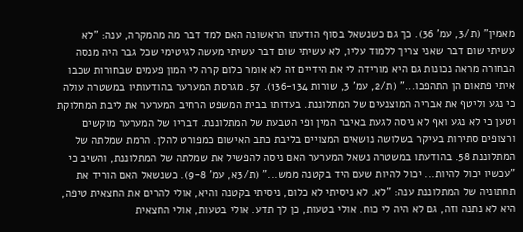מאמין" (ת/3, עמ' 36). כך גם כשנשאל בסוף הודעתו הראשונה האם למד דבר מה מהמקרה, ענה: "לא עשיתי שום דבר שאני צריך ללמוד עליו, לא עשיתי שום דבר עשיתי מעשה לגיטימי שכל גבר היה מנסה הבחורה מראה נכונות גם היא מורידה לי את הידיים זה לא אומר כלום קרה לי המון פעמים שבחורות שכבו איתי פתאום הן התהפכו..." (ת/2, עמ' 3, שורות 136-134). 57. מגרסת המערער בהודעותיו במשטרה עולה כי נגע וליטף את אבריה המוצנעים של המתלוננת. בעדותו בבית המשפט הרחיב המערער את ליבת המחלוקת וטען כי לא נגע ואף לא ניסה לגעת באיבר המין ופי הטבעת של המתלוננת. דבריו של המערער מוקשים ורצופים סתירות בעיקר בשלושה נושאים המצויים בליבת כתב האישום כמפורט להלן. הרמת שמלתה של המתלוננת 58. בהודעתו במשטרה נשאל המערער האם ניסה להפשיל את שמלתה של המתלוננת, והשיב כי "עכשיו יכול להיות... יכול להיות שעם היד בקטנה ממש..." (ת/3א, עמ' 9-8). כשנשאל האם הוריד את תחתוניה של המתלוננת ענה: "לא. לא ניסיתי לא כלום, ניסיתי בקטנה והיא, אולי להרים את החצאית טיפה, היא לא נתנה וזה, גם לא היה לי כוח. אולי בטעות, כן לך תדע. אולי בטעות, אולי החצאית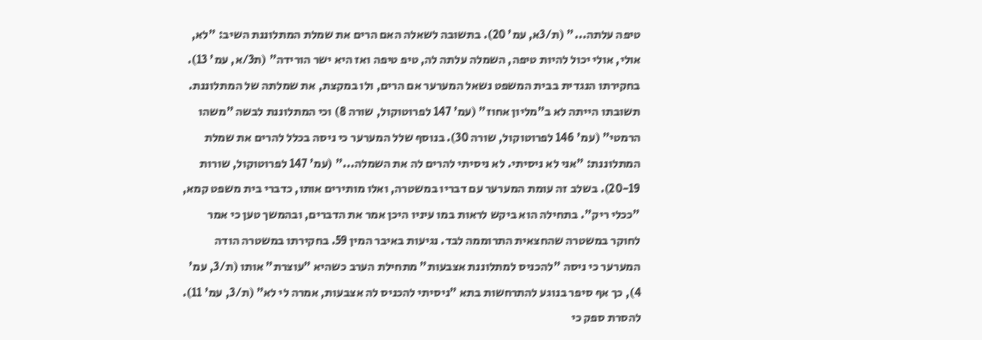טיפה עלתה..." (ת/3א, עמ' 20). בתשובה לשאלה האם הרים את שמלת המתלוננת השיב: "לא, אולי, אולי יכול להיות טיפה, השמלה עלתה לה, טיפ טיפה ואז היא ישר הורידה" (ת3/א, עמ' 13). בחקירתו הנגדית בבית המשפט נשאל המערער אם הרים, ולו במקצת, את שמלתה של המתלוננת. תשובתו הייתה לא ב"מליון אחוז" (עמ' 147 לפרוטוקול, שורה 8) וכי המתלוננת לבשה "משהו הרמטי" (עמ' 146 לפרוטוקול, שורה 30). בנוסף שלל המערער כי ניסה בכלל להרים את שמלת המתלוננת: "אני לא ניסיתי. לא ניסיתי להרים לה את השמלה..." (עמ' 147 לפרוטוקול, שורות 20-19). בשלב זה עומת המערער עם דבריו במשטרה, ואלו מותירים אותו, כדברי בית משפט קמא, "ככלי ריק". בתחילה הוא ביקש לראות במו עיניו היכן אמר את הדברים, ובהמשך טען כי אמר לחוקר במשטרה שהחצאית התרוממה לבד. נגיעות באיבר המין 59. בחקירתו במשטרה הודה המערער כי ניסה "להכניס למתלוננת אצבעות" מתחילת הערב כשהיא "עוצרת" אותו (ת/3, עמ' 4), כך אף סיפר בנוגע להתרחשות בתא "ניסיתי להכניס לה אצבעות, אמרה לי לא" (ת/3, עמ' 11). להסרת ספק כי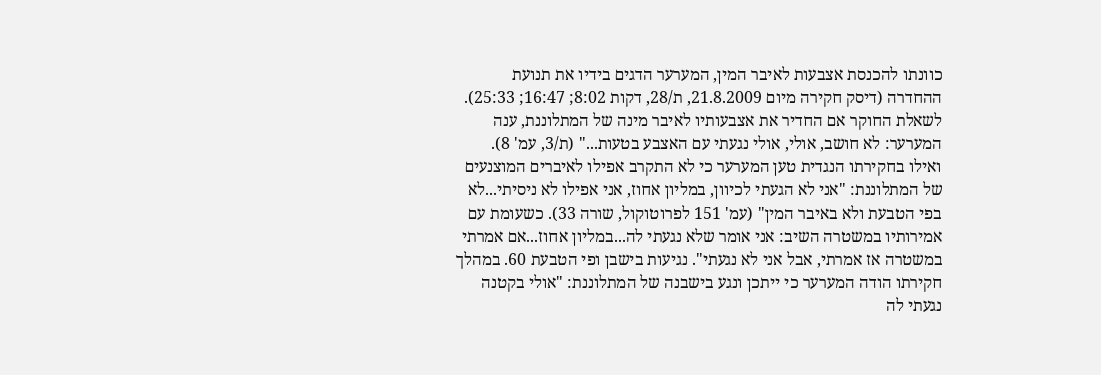כוונתו להכנסת אצבעות לאיבר המין, המערער הדגים בידיו את תנועת ההחדרה (דיסק חקירה מיום 21.8.2009, ת/28, דקות 8:02; 16:47; 25:33). לשאלת החוקר אם החדיר את אצבעותיו לאיבר מינה של המתלוננת, ענה המערער: לא חושב, אולי, אולי נגעתי עם האצבע בטעות..." (ת/3, עמ' 8). ואילו בחקירתו הנגדית טען המערער כי לא התקרב אפילו לאיברים המוצנעים של המתלוננת: "אני לא הגעתי לכיוון, במליון אחוז, אני אפילו לא ניסיתי...לא בפי הטבעת ולא באיבר המין" (עמ' 151 לפרוטוקול, שורה 33). כשעומת עם אמירותיו במשטרה השיב: אני אומר שלא נגעתי לה...במליון אחוז...אם אמרתי במשטרה אז אמרתי, אבל אני לא נגעתי". נגיעות בישבן ופי הטבעת 60. במהלך חקירתו הודה המערער כי ייתכן ונגע בישבנה של המתלוננת: "אולי בקטנה נגעתי לה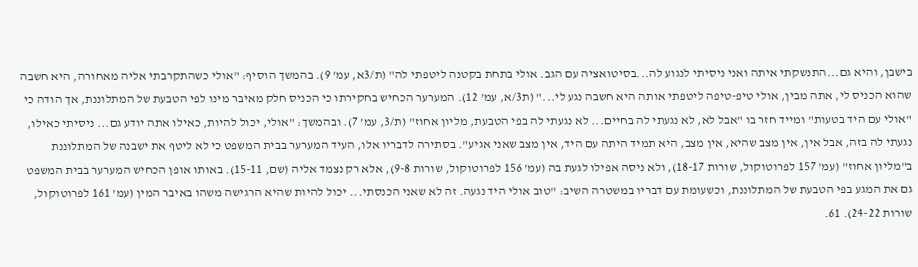בישבן, והיא גם...התנשקתי איתה ואני ניסיתי לנגוע לה...בסיטואציה עם הגב. אולי בתחת בקטנה ליטפתי לה" (ת/3א, עמ' 9). בהמשך הוסיף: "אולי כשהתקרבתי אליה מאחורה, היא חשבה שהוא הכניס לי, אתה מבין, אולי טיפ-טיפה ליטפתי אותה היא חשבה נגע לי..." (ת3/א, עמ' 12). המערער הכחיש בחקירתו כי הכניס חלק מאיבר מינו לפי הטבעת של המתלוננת, אך הודה כי "אולי עם היד בטעות" ומייד חזר בו "אבל לא, לא נגעתי לה בחיים... לא נגעתי לה בפי הטבעת, מליון אחוז" (ת/3, עמ' 7). ובהמשך: "אולי, יכול להיות, כאילו אתה יודע גם... ניסיתי כאילו, נגעתי לה בזה, אבל אין, אין מצב שהיא, אין מצב, היא תמיד היתה עם היד, אין מצב שאני אגיע". בסתירה לדבריו אלו, העיד המערער בבית המשפט כי לא ליטף את ישבנה של המתלוננת ב"מליון אחוז" (עמ' 157 לפרוטוקול, שורות 18-17), ולא ניסה אפילו לגעת בה (עמ' 156 לפרוטוקול, שורות 9-8), אלא רק נצמד אליה (שם, 15-11). באותו אופן הכחיש המערער בבית המשפט גם את המגע בפי הטבעת של המתלוננת, וכשעומת עם דבריו במשטרה השיב: "טוב אולי היד נגעה. זה לא שאני הכנסתי... יכול להיות שהיא הרגישה משהו באיבר המין (עמ' 161 לפרוטוקול, שורות 24-22). 61.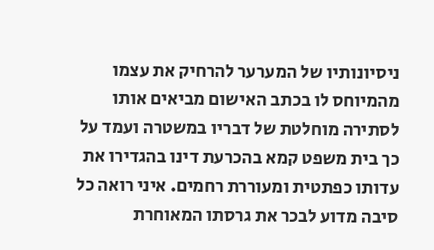ניסיונותיו של המערער להרחיק את עצמו מהמיוחס לו בכתב האישום מביאים אותו לסתירה מוחלטת של דבריו במשטרה ועמד על כך בית משפט קמא בהכרעת דינו בהגדירו את עדותו כפתטית ומעוררת רחמים. איני רואה כל סיבה מדוע לבכר את גרסתו המאוחרת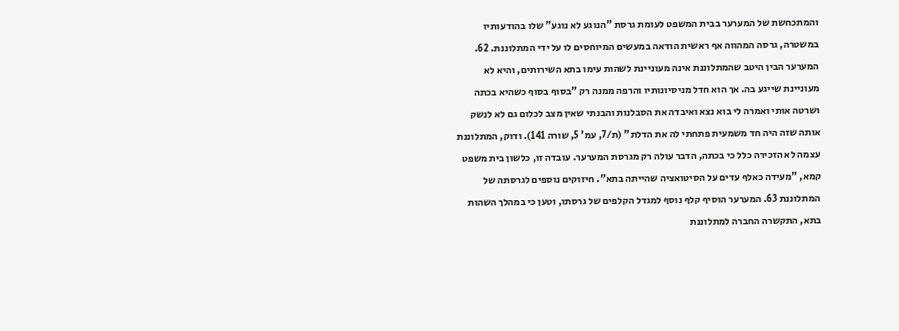והמתכחשת של המערער בבית המשפט לעומת גרסת "הנוגע לא נוגע" שלו בהודעותיו במשטרה, גרסה המהווה אף ראשית הודאה במעשים המיוחסים לו על ידי המתלוננת. 62. המערער הבין היטב שהמתלוננת אינה מעוניינת לשהות עימו בתא השירותים, והיא לא מעוניינת שייגע בה. אך הוא חדל מניסיונותיו והרפה ממנה רק "בסוף בסוף כשהיא בכתה ושרטה אותי ואמרה לי בוא נצא ואיבדה את הסבלנות והבנתי שאין מצב לכלום גם לא לנשק אותה שזה היה חד משמעית פתחתי לה את הדלת" (ת/7, עמ' 5, שורה 141). ודוק, המתלוננת עצמה לא הזכירה כלל כי בכתה, הדבר עולה רק מגרסת המערער. עובדה זו, כלשון בית משפט קמא, "מעידה כאלף עדים על הסיטואציה שהייתה בתא". חיזוקים נוספים לגרסתה של המתלוננת 63. המערער הוסיף קלף נוסף למגדל הקלפים של גרסתו, וטען כי במהלך השהות בתא, התקשרה החברה למתלוננת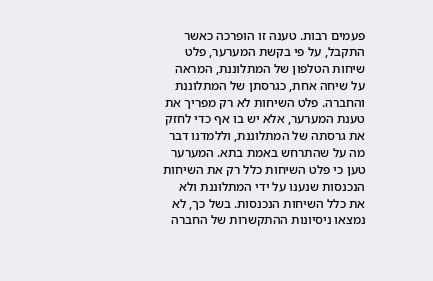פעמים רבות. טענה זו הופרכה כאשר התקבל, על פי בקשת המערער, פלט שיחות הטלפון של המתלוננת, המראה על שיחה אחת, כגרסתן של המתלוננת והחברה. פלט השיחות לא רק מפריך את טענת המערער, אלא יש בו אף כדי לחזק את גרסתה של המתלוננת, וללמדנו דבר מה על שהתרחש באמת בתא. המערער טען כי פלט השיחות כלל רק את השיחות הנכנסות שנענו על ידי המתלוננת ולא את כלל השיחות הנכנסות. בשל כך, לא נמצאו ניסיונות ההתקשרות של החברה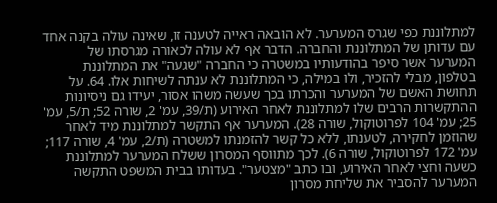למתלוננת כפי שגרס המערער. לא הובאה ראייה לטענה זו, שאינה עולה בקנה אחד עם עדותן של המתלוננת והחברה. הדבר אף לא עולה לכאורה מגרסתו של המערער אשר סיפר בהודעותיו במשטרה כי החברה "שגעה" את המתלוננת בטלפון, מבלי להזכיר, ולו במילה, כי המתלוננת לא ענתה לשיחות אלו. 64. על תחושת האשם של המערער והכרתו בכך שעשה משהו אסור, יעידו גם ניסיונות ההתקשרות הרבים שלו למתלוננת לאחר האירוע (ת/39, עמ' 2, שורה 52; ת/5, עמ' 25; עמ' 104 לפרוטוקול, שורה 28). המערער אף התקשר למתלוננת מיד לאחר שהוזמן לחקירה, לטענתו, ללא כל קשר להזמנתו למשטרה (ת/2, עמ' 4, שורה 117; עמ' 172 לפרוטוקול, שורה 6). לכך מתווסף המסרון ששלח המערער למתלוננת כשעה וחצי לאחר האירוע, ובו כתב "מצטער". בעדותו בבית המשפט התקשה המערער להסביר את שליחת מסרון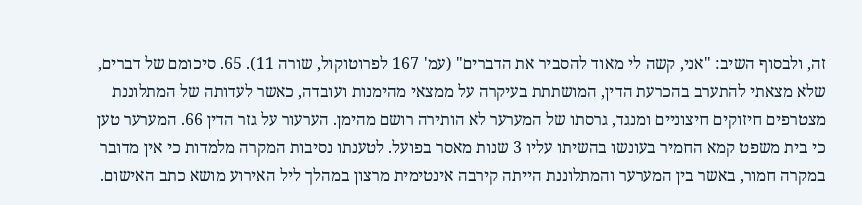זה, ולבסוף השיב: "אני, קשה לי מאוד להסביר את הדברים" (עמ' 167 לפרוטוקול, שורה 11). 65. סיכומם של דברים, שלא מצאתי להתערב בהכרעת הדין, המושתתת בעיקרה על ממצאי מהימנות ועובדה, כאשר לעדותה של המתלוננת מצטרפים חיזוקים חיצוניים ומנגד, גרסתו של המערער לא הותירה רושם מהימן. הערעור על גזר הדין 66. המערער טען כי בית משפט קמא החמיר בעונשו בהשיתו עליו 3 שנות מאסר בפועל. לטענתו נסיבות המקרה מלמדות כי אין מדובר במקרה חמור, באשר בין המערער והמתלוננת הייתה קירבה אינטימית מרצון במהלך ליל האירוע מושא כתב האישום.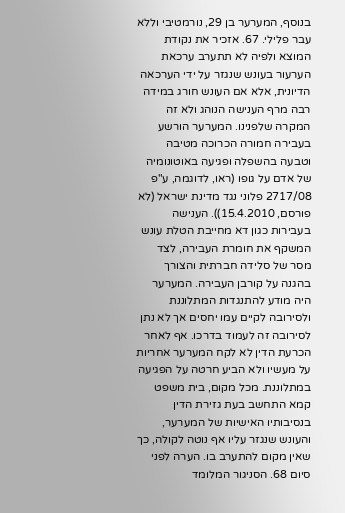בנוסף, המערער בן 29, נורמטיבי וללא עבר פלילי. 67. אזכיר את נקודת המוצא ולפיה לא תתערב ערכאת הערעור בעונש שנגזר על ידי הערכאה הדיונית, אלא אם העונש חורג במידה רבה מרף הענישה הנוהג ולא זה המקרה שלפנינו. המערער הורשע בעבירה חמורה הכרוכה מטיבה וטבעה בהשפלה ופגיעה באוטונומיה של אדם על גופו (ראו, לדוגמה, ע"פ 2717/08 פלוני נגד מדינת ישראל (לא פורסם, 15.4.2010)). הענישה בעבירות כגון דא מחייבת הטלת עונש המשקף את חומרת העבירה, לצד מסר של סלידה חברתית והצורך בהגנה על קורבן העבירה. המערער היה מודע להתנגדות המתלוננת ולסירובה לקיים עמו יחסים אך לא נתן לסירובה זה לעמוד בדרכו. אף לאחר הכרעת הדין לא לקח המערער אחריות על מעשיו ולא הביע חרטה על הפגיעה במתלוננת. מכל מקום, בית משפט קמא התחשב בעת גזירת הדין בנסיבותיו האישיות של המערער, והעונש שנגזר עליו אף נוטה לקולה, כך שאין מקום להתערב בו. הערה לפני סיום 68. הסניגור המלומד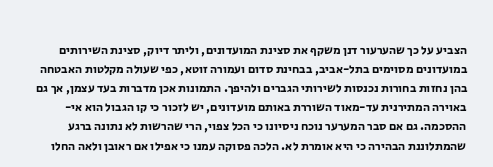הצביע על כך שהערעור דנן משקף את סצינת המועדונים, וליתר דיוק, סצינת השירותים במועדונים מסוימים בתל-אביב, בבחינת סדום ועמורה זוטא, כפי שעולה מקלטות האבטחה בהן נחזות בחורות נכנסות לשירותי הגברים ולהיפך. התמונות אכן מדברות בעד עצמן, אך גם באוירה המתירנית עד-מאוד השוררת באותם מועדונים, יש לזכור כי קו הגבול הוא אי-ההסכמה. גם אם סבר המערער נוכח ניסיונו כי הכל צפוי, הרי שהרשות לא נתונה ברגע שהמתלוננת הבהירה כי היא אומרת לא. הלכה פסוקה עמנו כי אפילו אם ראובן ולאה החלו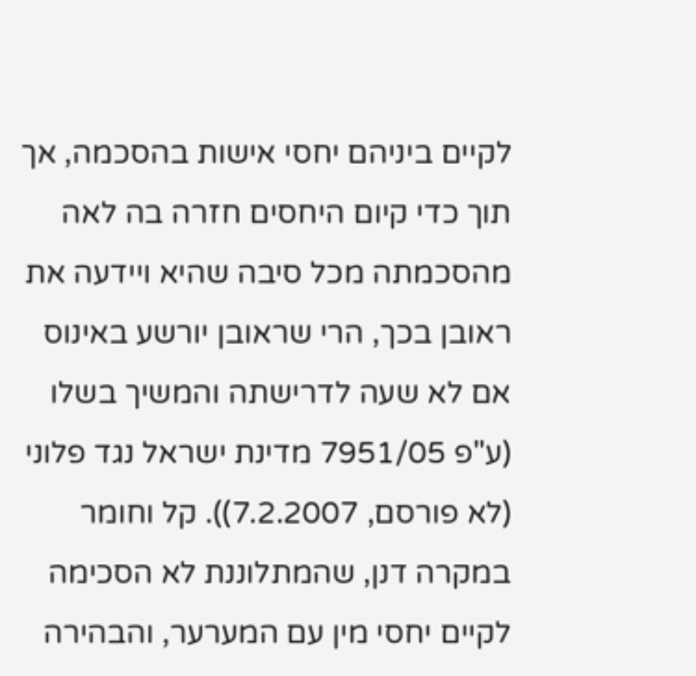לקיים ביניהם יחסי אישות בהסכמה, אך תוך כדי קיום היחסים חזרה בה לאה מהסכמתה מכל סיבה שהיא ויידעה את ראובן בכך, הרי שראובן יורשע באינוס אם לא שעה לדרישתה והמשיך בשלו (ע"פ 7951/05 מדינת ישראל נגד פלוני (לא פורסם, 7.2.2007)). קל וחומר במקרה דנן, שהמתלוננת לא הסכימה לקיים יחסי מין עם המערער, והבהירה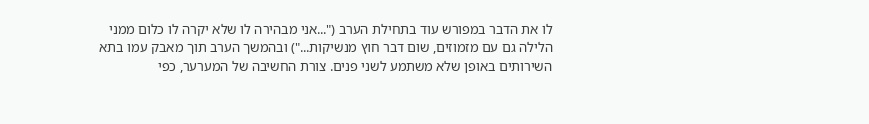לו את הדבר במפורש עוד בתחילת הערב ("...אני מבהירה לו שלא יקרה לו כלום ממני הלילה גם עם מזמוזים, שום דבר חוץ מנשיקות...") ובהמשך הערב תוך מאבק עמו בתא השירותים באופן שלא משתמע לשני פנים. צורת החשיבה של המערער, כפי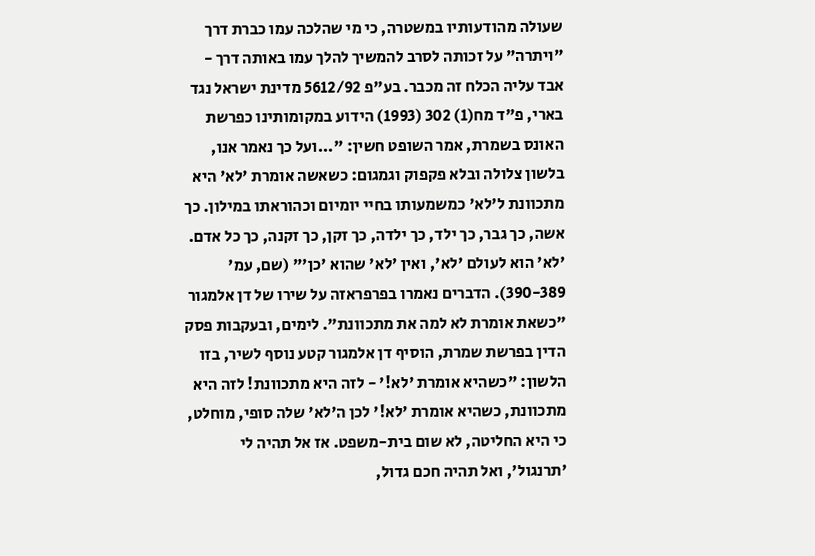שעולה מהודעותיו במשטרה, כי מי שהלכה עמו כברת דרך "ויתרה" על זכותה לסרב להמשיך להלך עמו באותה דרך - אבד עליה הכלח זה מכבר. בע"פ 5612/92 מדינת ישראל נגד בארי, פ"ד מח(1) 302 (1993) הידוע במקומותינו כפרשת האונס בשמרת, אמר השופט חשין: "...ועל כך נאמר אנו, בלשון צלולה ובלא פקפוק וגמגום: כשאשה אומרת 'לא' היא מתכוונת ל'לא' כמשמעותו בחיי יומיום וכהוראתו במילון. כך אשה, כך גבר, כך ילד, כך ילדה, כך זקן, כך זקנה, כך כל אדם. 'לא' הוא לעולם 'לא', ואין 'לא' שהוא 'כן'" (שם, עמ' 390-389). הדברים נאמרו בפרפראזה על שירו של דן אלמגור "כשאת אומרת לא למה את מתכוונת". לימים, ובעקבות פסק הדין בפרשת שמרת, הוסיף דן אלמגור קטע נוסף לשיר, בזו הלשון: "כשהיא אומרת 'לא!' - לזה היא מתכוונת! לזה היא מתכוונת, כשהיא אומרת 'לא!' לכן ה'לא' שלה סופי, מוחלט, כי היא החליטה, לא שום בית-משפט. אז אל תהיה לי 'תרנגול', ואל תהיה חכם גדול,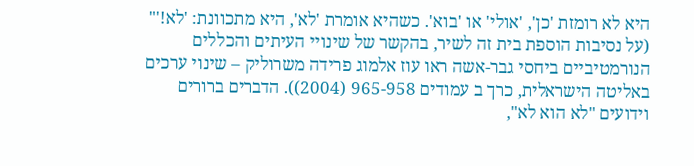היא לא רומזת 'כן', 'אולי' או 'בוא'. כשהיא אומרת 'לא', היא מתכוונת: 'לא!'" (על נסיבות הוספת בית זה לשיר, בהקשר של שינויי העיתים והכללים הנורמטיביים ביחסי גבר-אשה ראו עוז אלמוג פרידה משרוליק – שינוי ערכים באליטה הישראלית, כרך ב עמודים 965-958 (2004)). הדברים ברורים וידועים "לא הוא לא",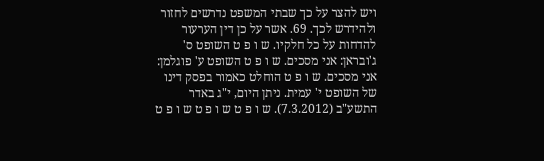ויש להצר על כך שבתי המשפט נדרשים לחזור ולהידרש לכך. 69. אשר על כן דין הערעור להדחות על כל חלקיו. ש ו פ ט השופט ס' ג'ובראן: אני מסכים. ש ו פ ט השופט ע' פוגלמן: אני מסכים. ש ו פ ט הוחלט כאמור בפסק דינו של השופט י' עמית. ניתן היום, י"ג באדר התשע"ב (7.3.2012). ש ו פ ט ש ו פ ט ש ו פ ט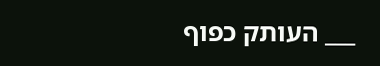___ העותק כפוף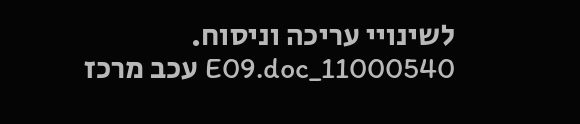לשינויי עריכה וניסוח. 11000540_E09.doc עכב מרכז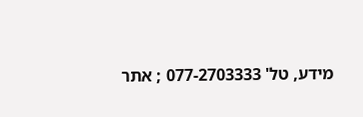מידע, טל' 077-2703333 ; אתר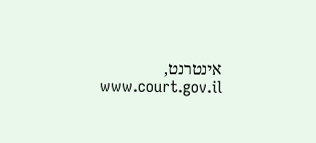אינטרנט, www.court.gov.il